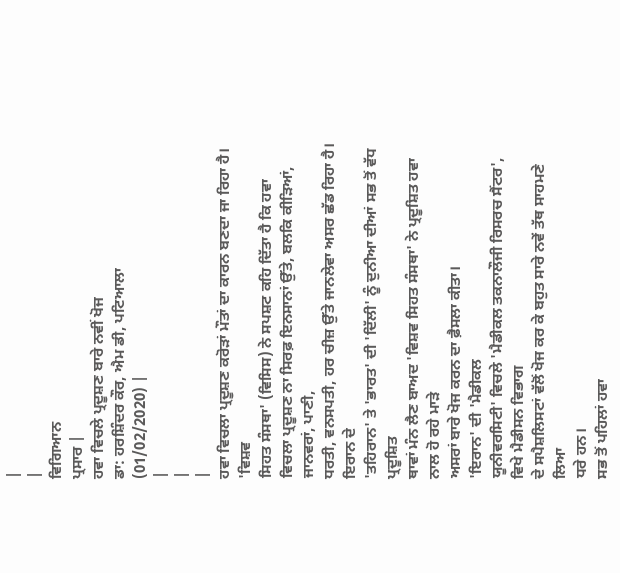|
|
ਵਿਗਿਆਨ
ਪ੍ਰਸਾਰ |
ਹਵਾ ਵਿਚਲੇ ਪ੍ਰਦੂਸ਼ਣ ਬਾਰੇ ਨਵੀਂ ਖੋਜ
ਡਾ: ਹਰਸ਼ਿੰਦਰ ਕੌਰ, ਐਮ ਡੀ, ਪਟਿਆਲਾ
(01/02/2020) |
|
|
|
ਹਵਾ ਵਿਚਲਾ ਪ੍ਰਦੂਸ਼ਣ ਕਰੋੜਾਂ ਮੌਤਾਂ ਦਾ ਕਾਰਨ ਬਣਦਾ ਜਾ ਰਿਹਾ ਹੈ। 'ਵਿਸ਼ਵ
ਸਿਹਤ ਸੰਸਥਾ' (ਵਿਸਿਸ) ਨੇ ਸਪਸ਼ਟ ਕਹਿ ਦਿੱਤਾ ਹੈ ਕਿ ਹਵਾ
ਵਿਚਲਾ ਪ੍ਰਦੂਸ਼ਣ ਨਾ ਸਿਰਫ਼ ਇਨਸਾਨਾਂ ਉੱਤੇ, ਬਲਕਿ ਕੀੜਿਆਂ, ਜਾਨਵਰਾਂ, ਪਾਣੀ,
ਧਰਤੀ, ਵਨਸਪਤੀ, ਹਰ ਚੀਜ਼ ਉੱਤੇ ਜਾਨਲੇਵਾ ਅਸਰ ਛੱਡ ਰਿਹਾ ਹੈ।
ਇਰਾਨ ਦੇ
'ਤਹਿਰਾਨ' ਤੇ 'ਭਾਰਤ' ਦੀ 'ਦਿੱਲੀ' ਨੂੰ ਦੁਨੀਆ ਦੀਆਂ ਸਭ ਤੋਂ ਵੱਧ ਪ੍ਰਦੂਸ਼ਿਤ
ਥਾਵਾਂ ਮੰਨ ਲੈਣ ਬਾਅਦ 'ਵਿਸ਼ਵ ਸਿਹਤ ਸੰਸਥਾ' ਨੇ ਪ੍ਰਦੂਸ਼ਿਤ ਹਵਾ ਨਾਲ ਹੋ ਰਹੇ ਮਾੜੇ
ਅਸਰਾਂ ਬਾਰੇ ਖੋਜ ਕਰਨ ਦਾ ਫ਼ੈਸਲਾ ਕੀਤਾ।
'ਇਰਾਨ' ਦੀ 'ਮੈਡੀਕਲ
ਯੂਨੀਵਰਸਿਟੀ' ਵਿਚਲੇ 'ਮੈਡੀਕਲ ਤਕਨਾਲੌਜੀ ਰਿਸਰਚ ਸੈਂਟਰ', ਵਿਖੇ ਮੈਡੀਸਨ ਵਿਭਾਗ
ਦੇ ਸਪੈਸ਼ਲਿਸਟਾਂ ਵੱਲੋਂ ਖੋਜ ਕਰ ਕੇ ਬਹੁਤ ਸਾਰੇ ਨਵੇਂ ਤੱਥ ਸਾਹਮਣੇ ਲਿਆ
ਧਰੇ ਹਨ।
ਸਭ ਤੋਂ ਪਹਿਲਾਂ ਹਵਾ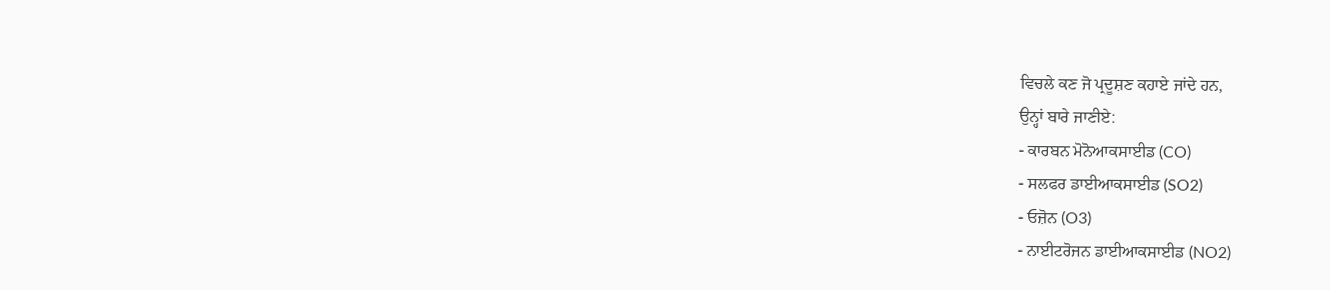ਵਿਚਲੇ ਕਣ ਜੋ ਪ੍ਰਦੂਸ਼ਣ ਕਹਾਏ ਜਾਂਦੇ ਹਨ,
ਉਨ੍ਹਾਂ ਬਾਰੇ ਜਾਣੀਏ:
- ਕਾਰਬਨ ਮੋਨੋਆਕਸਾਈਡ (CO)
- ਸਲਫਰ ਡਾਈਆਕਸਾਈਡ (SO2)
- ਓਜ਼ੋਨ (O3)
- ਨਾਈਟਰੋਜਨ ਡਾਈਆਕਸਾਈਡ (NO2)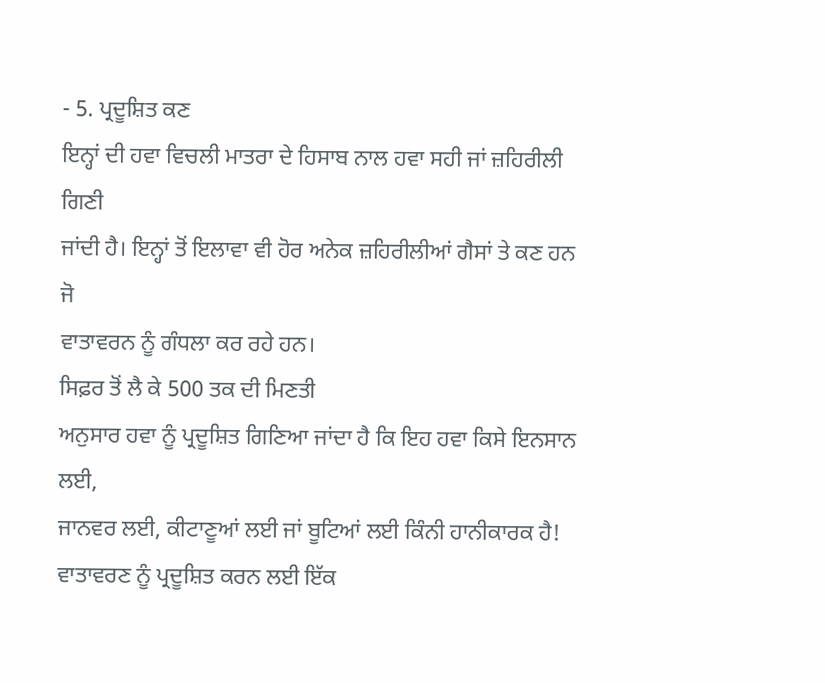- 5. ਪ੍ਰਦੂਸ਼ਿਤ ਕਣ
ਇਨ੍ਹਾਂ ਦੀ ਹਵਾ ਵਿਚਲੀ ਮਾਤਰਾ ਦੇ ਹਿਸਾਬ ਨਾਲ ਹਵਾ ਸਹੀ ਜਾਂ ਜ਼ਹਿਰੀਲੀ ਗਿਣੀ
ਜਾਂਦੀ ਹੈ। ਇਨ੍ਹਾਂ ਤੋਂ ਇਲਾਵਾ ਵੀ ਹੋਰ ਅਨੇਕ ਜ਼ਹਿਰੀਲੀਆਂ ਗੈਸਾਂ ਤੇ ਕਣ ਹਨ ਜੋ
ਵਾਤਾਵਰਨ ਨੂੰ ਗੰਧਲਾ ਕਰ ਰਹੇ ਹਨ।
ਸਿਫ਼ਰ ਤੋਂ ਲੈ ਕੇ 500 ਤਕ ਦੀ ਮਿਣਤੀ
ਅਨੁਸਾਰ ਹਵਾ ਨੂੰ ਪ੍ਰਦੂਸ਼ਿਤ ਗਿਣਿਆ ਜਾਂਦਾ ਹੈ ਕਿ ਇਹ ਹਵਾ ਕਿਸੇ ਇਨਸਾਨ ਲਈ,
ਜਾਨਵਰ ਲਈ, ਕੀਟਾਣੂਆਂ ਲਈ ਜਾਂ ਬੂਟਿਆਂ ਲਈ ਕਿੰਨੀ ਹਾਨੀਕਾਰਕ ਹੈ!
ਵਾਤਾਵਰਣ ਨੂੰ ਪ੍ਰਦੂਸ਼ਿਤ ਕਰਨ ਲਈ ਇੱਕ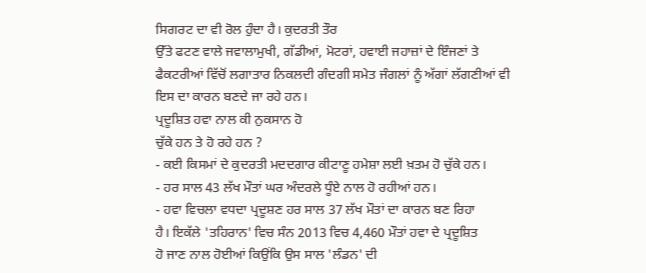ਸਿਗਰਟ ਦਾ ਵੀ ਰੋਲ ਹੁੰਦਾ ਹੈ। ਕੁਦਰਤੀ ਤੌਰ
ਉੱਤੇ ਫਟਣ ਵਾਲੇ ਜਵਾਲਾਮੁਖੀ, ਗੱਡੀਆਂ, ਮੋਟਰਾਂ, ਹਵਾਈ ਜਹਾਜ਼ਾਂ ਦੇ ਇੰਜਣਾਂ ਤੇ
ਫੈਕਟਰੀਆਂ ਵਿੱਚੋਂ ਲਗਾਤਾਰ ਨਿਕਲਦੀ ਗੰਦਗੀ ਸਮੇਤ ਜੰਗਲਾਂ ਨੂੰ ਅੱਗਾਂ ਲੱਗਣੀਆਂ ਵੀ
ਇਸ ਦਾ ਕਾਰਨ ਬਣਦੇ ਜਾ ਰਹੇ ਹਨ।
ਪ੍ਰਦੂਸ਼ਿਤ ਹਵਾ ਨਾਲ ਕੀ ਨੁਕਸਾਨ ਹੋ
ਚੁੱਕੇ ਹਨ ਤੇ ਹੋ ਰਹੇ ਹਨ ?
- ਕਈ ਕਿਸਮਾਂ ਦੇ ਕੁਦਰਤੀ ਮਦਦਗਾਰ ਕੀਟਾਣੂ ਹਮੇਸ਼ਾ ਲਈ ਖ਼ਤਮ ਹੋ ਚੁੱਕੇ ਹਨ।
- ਹਰ ਸਾਲ 43 ਲੱਖ ਮੌਤਾਂ ਘਰ ਅੰਦਰਲੇ ਧੂੰਏ ਨਾਲ ਹੋ ਰਹੀਆਂ ਹਨ।
- ਹਵਾ ਵਿਚਲਾ ਵਧਦਾ ਪ੍ਰਦੂਸ਼ਣ ਹਰ ਸਾਲ 37 ਲੱਖ ਮੌਤਾਂ ਦਾ ਕਾਰਨ ਬਣ ਰਿਹਾ
ਹੈ। ਇਕੱਲੇ 'ਤਹਿਰਾਨ' ਵਿਚ ਸੰਨ 2013 ਵਿਚ 4,460 ਮੌਤਾਂ ਹਵਾ ਦੇ ਪ੍ਰਦੂਸ਼ਿਤ
ਹੋ ਜਾਣ ਨਾਲ ਹੋਈਆਂ ਕਿਉਂਕਿ ਉਸ ਸਾਲ 'ਲੰਡਨ' ਦੀ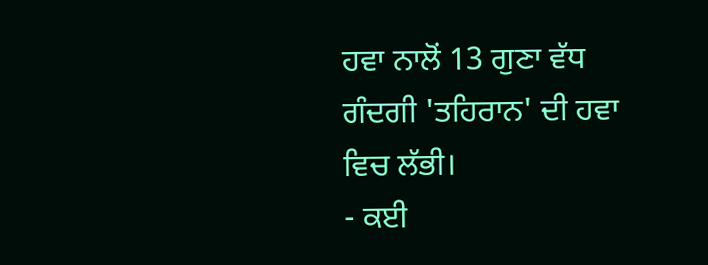ਹਵਾ ਨਾਲੋਂ 13 ਗੁਣਾ ਵੱਧ
ਗੰਦਗੀ 'ਤਹਿਰਾਨ' ਦੀ ਹਵਾ ਵਿਚ ਲੱਭੀ।
- ਕਈ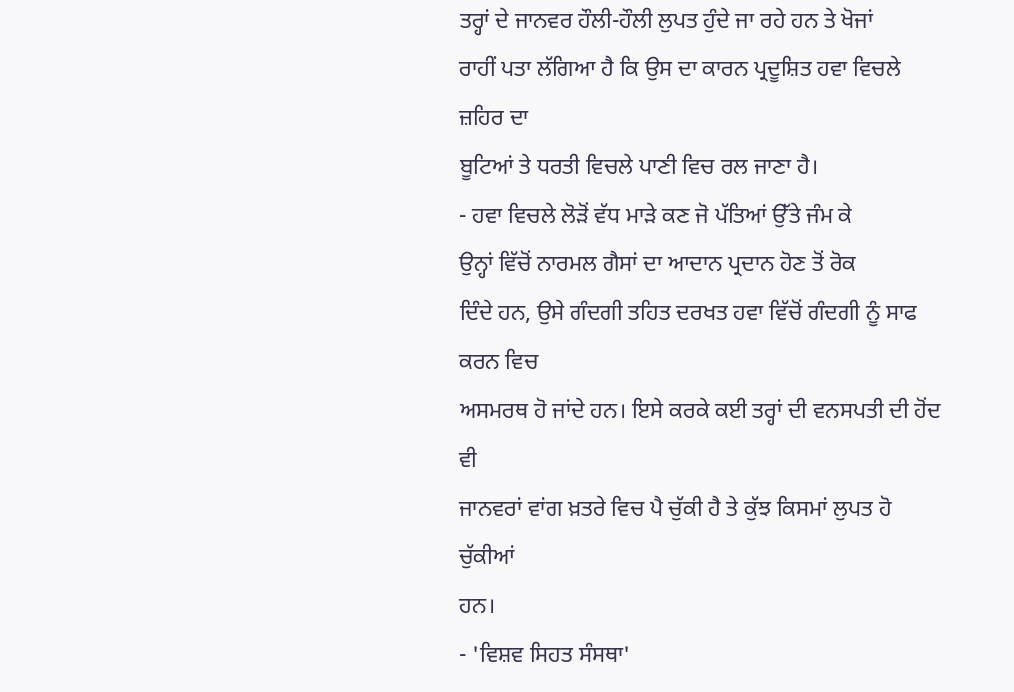ਤਰ੍ਹਾਂ ਦੇ ਜਾਨਵਰ ਹੌਲੀ-ਹੌਲੀ ਲੁਪਤ ਹੁੰਦੇ ਜਾ ਰਹੇ ਹਨ ਤੇ ਖੋਜਾਂ
ਰਾਹੀਂ ਪਤਾ ਲੱਗਿਆ ਹੈ ਕਿ ਉਸ ਦਾ ਕਾਰਨ ਪ੍ਰਦੂਸ਼ਿਤ ਹਵਾ ਵਿਚਲੇ ਜ਼ਹਿਰ ਦਾ
ਬੂਟਿਆਂ ਤੇ ਧਰਤੀ ਵਿਚਲੇ ਪਾਣੀ ਵਿਚ ਰਲ ਜਾਣਾ ਹੈ।
- ਹਵਾ ਵਿਚਲੇ ਲੋੜੋਂ ਵੱਧ ਮਾੜੇ ਕਣ ਜੋ ਪੱਤਿਆਂ ਉੱਤੇ ਜੰਮ ਕੇ
ਉਨ੍ਹਾਂ ਵਿੱਚੋਂ ਨਾਰਮਲ ਗੈਸਾਂ ਦਾ ਆਦਾਨ ਪ੍ਰਦਾਨ ਹੋਣ ਤੋਂ ਰੋਕ
ਦਿੰਦੇ ਹਨ, ਉਸੇ ਗੰਦਗੀ ਤਹਿਤ ਦਰਖਤ ਹਵਾ ਵਿੱਚੋਂ ਗੰਦਗੀ ਨੂੰ ਸਾਫ ਕਰਨ ਵਿਚ
ਅਸਮਰਥ ਹੋ ਜਾਂਦੇ ਹਨ। ਇਸੇ ਕਰਕੇ ਕਈ ਤਰ੍ਹਾਂ ਦੀ ਵਨਸਪਤੀ ਦੀ ਹੋਂਦ ਵੀ
ਜਾਨਵਰਾਂ ਵਾਂਗ ਖ਼ਤਰੇ ਵਿਚ ਪੈ ਚੁੱਕੀ ਹੈ ਤੇ ਕੁੱਝ ਕਿਸਮਾਂ ਲੁਪਤ ਹੋ ਚੁੱਕੀਆਂ
ਹਨ।
- 'ਵਿਸ਼ਵ ਸਿਹਤ ਸੰਸਥਾ'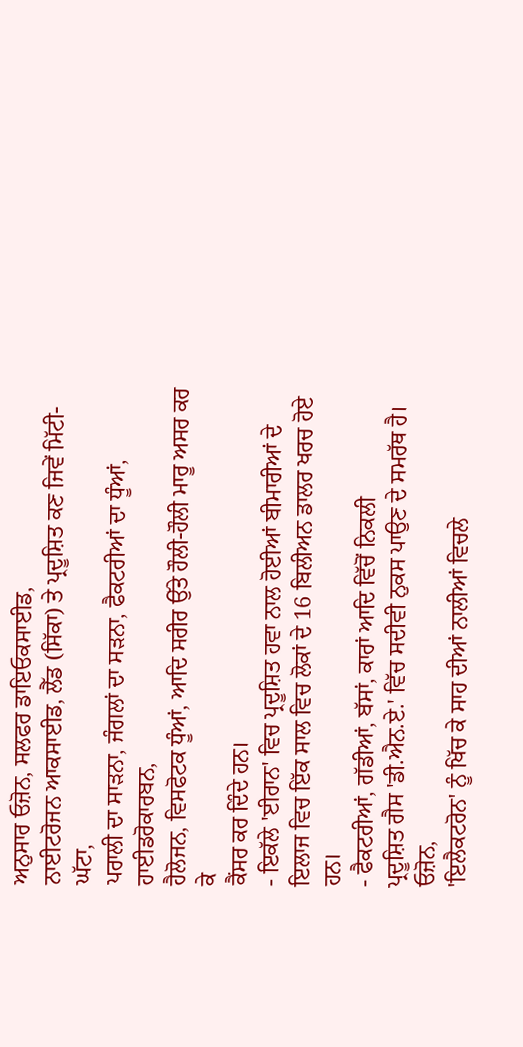ਅਨੁਸਾਰ ਓਜ਼ੋਨ, ਸਲਫਰ ਡਾਇਓਕਸਾਈਡ,
ਨਾਈਟਰੋਜਨ ਆਕਸਾਈਡ, ਲੈੱਡ (ਸਿੱਕਾ) ਤੇ ਪ੍ਰਦੂਸ਼ਿਤ ਕਣ ਜਿਵੇਂ ਮਿੱਟੀ-ਘੱਟਾ,
ਪਰਾਲੀ ਦਾ ਸਾੜਨਾ, ਜੰਗਲਾਂ ਦਾ ਸੜਨਾ, ਫੈਕਟਰੀਆਂ ਦਾ ਧੂੰਆਂ, ਹਾਈਡਰੋਕਾਰਬਨ,
ਹੈਲੋਜਨ, ਵਿਸਫੋਟਕ ਧੂੰਆਂ, ਆਦਿ ਸਰੀਰ ਉੱਤੇ ਹੌਲੀ-ਹੌਲੀ ਮਾਰੂ ਅਸਰ ਕਰ ਕੇ
ਕੈਂਸਰ ਕਰ ਦਿੰਦੇ ਹਨ।
- ਇਕੱਲੇ 'ਈਰਾਨ' ਵਿਚ ਪ੍ਰਦੂਸ਼ਿਤ ਹਵਾ ਨਾਲ ਹੋਈਆਂ ਬੀਮਾਰੀਆਂ ਦੇ
ਇਲਾਜ ਵਿਚ ਇੱਕ ਸਾਲ ਵਿਚ ਲੋਕਾਂ ਦੇ 16 ਬਿਲੀਅਨ ਡਾਲਰ ਖਰਚ ਹੋਏ
ਹਨ।
- ਫੈਕਟਰੀਆਂ, ਗੱਡੀਆਂ, ਬੱਸਾਂ, ਕਾਰਾਂ ਆਦਿ ਵਿੱਚੋਂ ਨਿਕਲੀ
ਪ੍ਰਦੂਸ਼ਿਤ ਗੈਸ 'ਡੀ.ਐਨ.ਏ.' ਵਿੱਚ ਸਦੀਵੀ ਨੁਕਸ ਪਾਉਣ ਦੇ ਸਮਰੱਥ ਹੈ। ਓਜ਼ੋਨ,
'ਇਲੈਕਟਰੋਨ' ਨੂੰ ਖਿੱਚ ਕੇ ਸਾਹ ਦੀਆਂ ਨਾਲੀਆਂ ਵਿਚਲੇ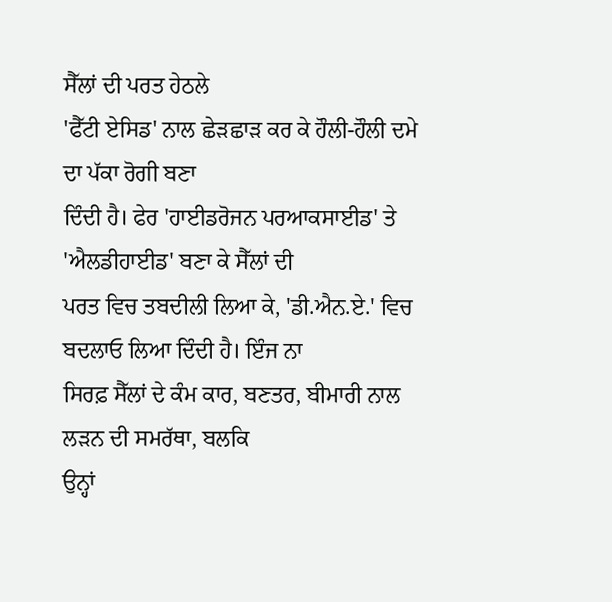ਸੈੱਲਾਂ ਦੀ ਪਰਤ ਹੇਠਲੇ
'ਫੈੱਟੀ ਏਸਿਡ' ਨਾਲ ਛੇੜਛਾੜ ਕਰ ਕੇ ਹੌਲੀ-ਹੌਲੀ ਦਮੇ ਦਾ ਪੱਕਾ ਰੋਗੀ ਬਣਾ
ਦਿੰਦੀ ਹੈ। ਫੇਰ 'ਹਾਈਡਰੋਜਨ ਪਰਆਕਸਾਈਡ' ਤੇ 'ਐਲਡੀਹਾਈਡ' ਬਣਾ ਕੇ ਸੈੱਲਾਂ ਦੀ
ਪਰਤ ਵਿਚ ਤਬਦੀਲੀ ਲਿਆ ਕੇ, 'ਡੀ.ਐਨ.ਏ.' ਵਿਚ ਬਦਲਾਓ ਲਿਆ ਦਿੰਦੀ ਹੈ। ਇੰਜ ਨਾ
ਸਿਰਫ਼ ਸੈੱਲਾਂ ਦੇ ਕੰਮ ਕਾਰ, ਬਣਤਰ, ਬੀਮਾਰੀ ਨਾਲ ਲੜਨ ਦੀ ਸਮਰੱਥਾ, ਬਲਕਿ
ਉਨ੍ਹਾਂ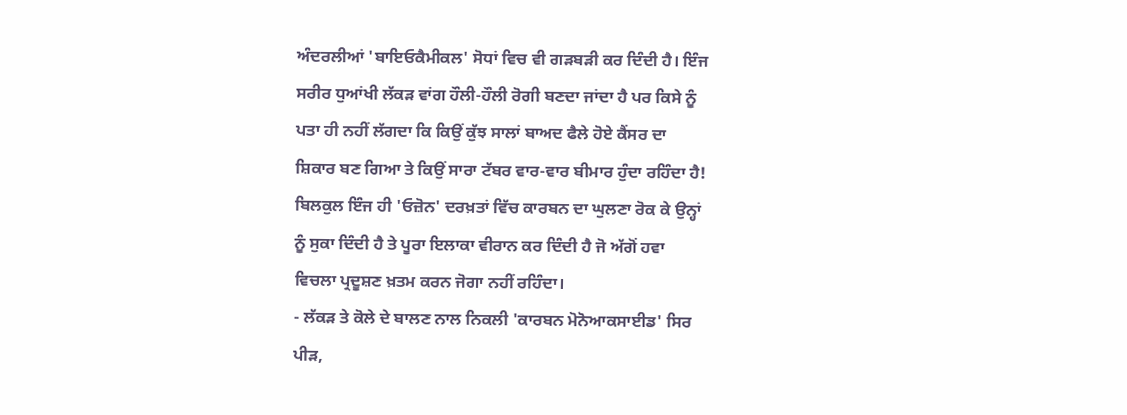ਅੰਦਰਲੀਆਂ 'ਬਾਇਓਕੈਮੀਕਲ' ਸੋਧਾਂ ਵਿਚ ਵੀ ਗੜਬੜੀ ਕਰ ਦਿੰਦੀ ਹੈ। ਇੰਜ
ਸਰੀਰ ਧੁਆਂਖੀ ਲੱਕੜ ਵਾਂਗ ਹੌਲੀ-ਹੌਲੀ ਰੋਗੀ ਬਣਦਾ ਜਾਂਦਾ ਹੈ ਪਰ ਕਿਸੇ ਨੂੰ
ਪਤਾ ਹੀ ਨਹੀਂ ਲੱਗਦਾ ਕਿ ਕਿਉਂ ਕੁੱਝ ਸਾਲਾਂ ਬਾਅਦ ਫੈਲੇ ਹੋਏ ਕੈਂਸਰ ਦਾ
ਸ਼ਿਕਾਰ ਬਣ ਗਿਆ ਤੇ ਕਿਉਂ ਸਾਰਾ ਟੱਬਰ ਵਾਰ-ਵਾਰ ਬੀਮਾਰ ਹੁੰਦਾ ਰਹਿੰਦਾ ਹੈ!
ਬਿਲਕੁਲ ਇੰਜ ਹੀ 'ਓਜ਼ੋਨ' ਦਰਖ਼ਤਾਂ ਵਿੱਚ ਕਾਰਬਨ ਦਾ ਘੁਲਣਾ ਰੋਕ ਕੇ ਉਨ੍ਹਾਂ
ਨੂੰ ਸੁਕਾ ਦਿੰਦੀ ਹੈ ਤੇ ਪੂਰਾ ਇਲਾਕਾ ਵੀਰਾਨ ਕਰ ਦਿੰਦੀ ਹੈ ਜੋ ਅੱਗੋਂ ਹਵਾ
ਵਿਚਲਾ ਪ੍ਰਦੂਸ਼ਣ ਖ਼ਤਮ ਕਰਨ ਜੋਗਾ ਨਹੀਂ ਰਹਿੰਦਾ।
- ਲੱਕੜ ਤੇ ਕੋਲੇ ਦੇ ਬਾਲਣ ਨਾਲ ਨਿਕਲੀ 'ਕਾਰਬਨ ਮੋਨੋਆਕਸਾਈਡ' ਸਿਰ
ਪੀੜ,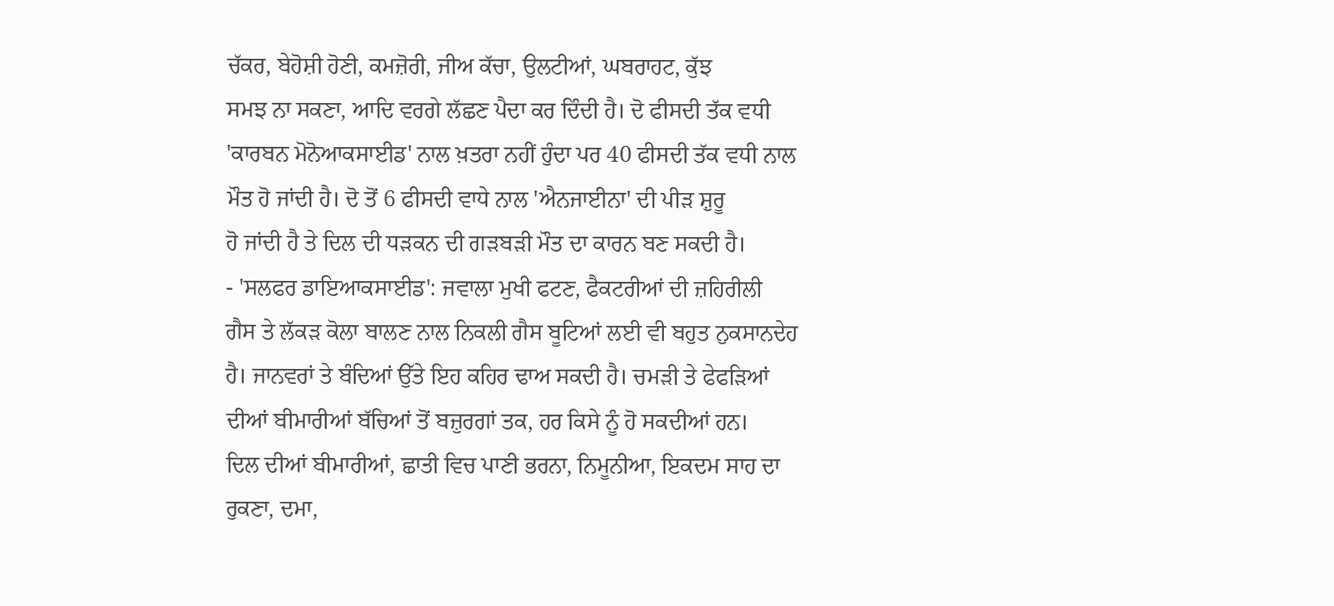ਚੱਕਰ, ਬੇਹੋਸ਼ੀ ਹੋਣੀ, ਕਮਜ਼ੋਰੀ, ਜੀਅ ਕੱਚਾ, ਉਲਟੀਆਂ, ਘਬਰਾਹਟ, ਕੁੱਝ
ਸਮਝ ਨਾ ਸਕਣਾ, ਆਦਿ ਵਰਗੇ ਲੱਛਣ ਪੈਦਾ ਕਰ ਦਿੰਦੀ ਹੈ। ਦੋ ਫੀਸਦੀ ਤੱਕ ਵਧੀ
'ਕਾਰਬਨ ਮੋਨੋਆਕਸਾਈਡ' ਨਾਲ ਖ਼ਤਰਾ ਨਹੀਂ ਹੁੰਦਾ ਪਰ 40 ਫੀਸਦੀ ਤੱਕ ਵਧੀ ਨਾਲ
ਮੌਤ ਹੋ ਜਾਂਦੀ ਹੈ। ਦੋ ਤੋਂ 6 ਫੀਸਦੀ ਵਾਧੇ ਨਾਲ 'ਐਨਜਾਈਨਾ' ਦੀ ਪੀੜ ਸ਼ੁਰੂ
ਹੋ ਜਾਂਦੀ ਹੈ ਤੇ ਦਿਲ ਦੀ ਧੜਕਨ ਦੀ ਗੜਬੜੀ ਮੌਤ ਦਾ ਕਾਰਨ ਬਣ ਸਕਦੀ ਹੈ।
- 'ਸਲਫਰ ਡਾਇਆਕਸਾਈਡ': ਜਵਾਲਾ ਮੁਖੀ ਫਟਣ, ਫੈਕਟਰੀਆਂ ਦੀ ਜ਼ਹਿਰੀਲੀ
ਗੈਸ ਤੇ ਲੱਕੜ ਕੋਲਾ ਬਾਲਣ ਨਾਲ ਨਿਕਲੀ ਗੈਸ ਬੂਟਿਆਂ ਲਈ ਵੀ ਬਹੁਤ ਨੁਕਸਾਨਦੇਹ
ਹੈ। ਜਾਨਵਰਾਂ ਤੇ ਬੰਦਿਆਂ ਉੱਤੇ ਇਹ ਕਹਿਰ ਢਾਅ ਸਕਦੀ ਹੈ। ਚਮੜੀ ਤੇ ਫੇਫੜਿਆਂ
ਦੀਆਂ ਬੀਮਾਰੀਆਂ ਬੱਚਿਆਂ ਤੋਂ ਬਜ਼ੁਰਗਾਂ ਤਕ, ਹਰ ਕਿਸੇ ਨੂੰ ਹੋ ਸਕਦੀਆਂ ਹਨ।
ਦਿਲ ਦੀਆਂ ਬੀਮਾਰੀਆਂ, ਛਾਤੀ ਵਿਚ ਪਾਣੀ ਭਰਨਾ, ਨਿਮੂਨੀਆ, ਇਕਦਮ ਸਾਹ ਦਾ
ਰੁਕਣਾ, ਦਮਾ,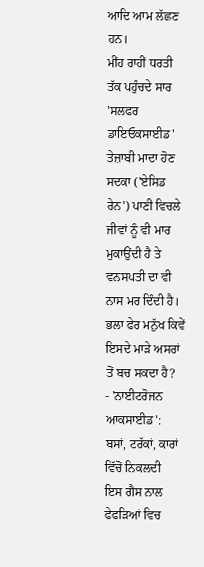ਆਦਿ ਆਮ ਲੱਛਣ ਹਨ।
ਮੀਂਹ ਰਾਹੀਂ ਧਰਤੀ ਤੱਕ ਪਹੁੰਚਦੇ ਸਾਰ
'ਸਲਫਰ ਡਾਇਓਕਸਾਈਡ' ਤੇਜ਼ਾਬੀ ਮਾਦਾ ਹੋਣ ਸਦਕਾ ('ਏਸਿਡ ਰੇਨ') ਪਾਣੀ ਵਿਚਲੇ
ਜੀਵਾਂ ਨੂੰ ਵੀ ਮਾਰ ਮੁਕਾਉਂਦੀ ਹੈ ਤੇ ਵਨਸਪਤੀ ਦਾ ਵੀ ਨਾਸ ਮਰ ਦਿੰਦੀ ਹੈ।
ਭਲਾ ਫੇਰ ਮਨੁੱਖ ਕਿਵੇਂ ਇਸਦੇ ਮਾੜੇ ਅਸਰਾਂ ਤੋਂ ਬਚ ਸਕਦਾ ਹੈ?
- 'ਨਾਈਟਰੋਜਨ ਆਕਸਾਈਡ': ਬਸਾਂ, ਟਰੱਕਾਂ, ਕਾਰਾਂ ਵਿੱਚੋਂ ਨਿਕਲਦੀ
ਇਸ ਗੈਸ ਨਾਲ ਫੇਫੜਿਆਂ ਵਿਚ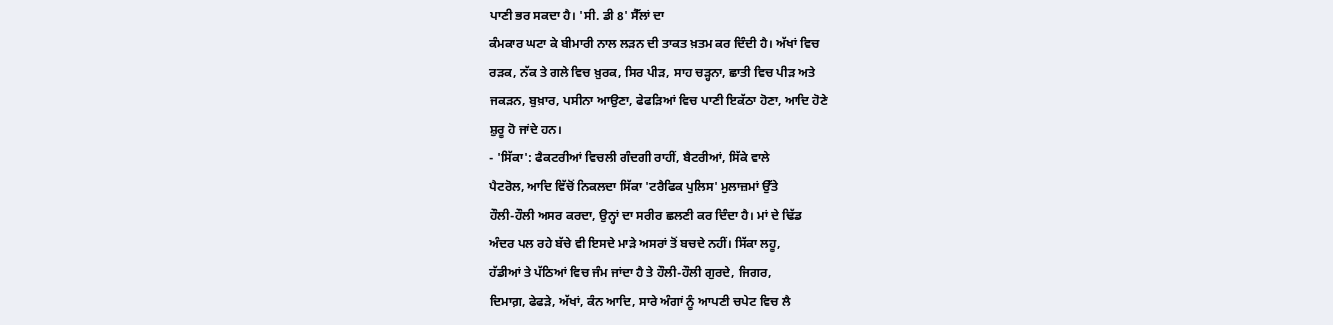ਪਾਣੀ ਭਰ ਸਕਦਾ ਹੈ। 'ਸੀ. ਡੀ 8' ਸੈੱਲਾਂ ਦਾ
ਕੰਮਕਾਰ ਘਟਾ ਕੇ ਬੀਮਾਰੀ ਨਾਲ ਲੜਨ ਦੀ ਤਾਕਤ ਖ਼ਤਮ ਕਰ ਦਿੰਦੀ ਹੈ। ਅੱਖਾਂ ਵਿਚ
ਰੜਕ, ਨੱਕ ਤੇ ਗਲੇ ਵਿਚ ਖ਼ੁਰਕ, ਸਿਰ ਪੀੜ, ਸਾਹ ਚੜ੍ਹਨਾ, ਛਾਤੀ ਵਿਚ ਪੀੜ ਅਤੇ
ਜਕੜਨ, ਬੁਖ਼ਾਰ, ਪਸੀਨਾ ਆਉਣਾ, ਫੇਫੜਿਆਂ ਵਿਚ ਪਾਣੀ ਇਕੱਠਾ ਹੋਣਾ, ਆਦਿ ਹੋਣੇ
ਸ਼ੁਰੂ ਹੋ ਜਾਂਦੇ ਹਨ।
- 'ਸਿੱਕਾ': ਫੈਕਟਰੀਆਂ ਵਿਚਲੀ ਗੰਦਗੀ ਰਾਹੀਂ, ਬੈਟਰੀਆਂ, ਸਿੱਕੇ ਵਾਲੇ
ਪੈਟਰੋਲ, ਆਦਿ ਵਿੱਚੋਂ ਨਿਕਲਦਾ ਸਿੱਕਾ 'ਟਰੈਫਿਕ ਪੁਲਿਸ' ਮੁਲਾਜ਼ਮਾਂ ਉੱਤੇ
ਹੌਲੀ-ਹੌਲੀ ਅਸਰ ਕਰਦਾ, ਉਨ੍ਹਾਂ ਦਾ ਸਰੀਰ ਛਲਣੀ ਕਰ ਦਿੰਦਾ ਹੈ। ਮਾਂ ਦੇ ਢਿੱਡ
ਅੰਦਰ ਪਲ ਰਹੇ ਬੱਚੇ ਵੀ ਇਸਦੇ ਮਾੜੇ ਅਸਰਾਂ ਤੋਂ ਬਚਦੇ ਨਹੀਂ। ਸਿੱਕਾ ਲਹੂ,
ਹੱਡੀਆਂ ਤੇ ਪੱਠਿਆਂ ਵਿਚ ਜੰਮ ਜਾਂਦਾ ਹੈ ਤੇ ਹੌਲੀ-ਹੌਲੀ ਗੁਰਦੇ, ਜਿਗਰ,
ਦਿਮਾਗ਼, ਫੇਫੜੇ, ਅੱਖਾਂ, ਕੰਨ ਆਦਿ, ਸਾਰੇ ਅੰਗਾਂ ਨੂੰ ਆਪਣੀ ਚਪੇਟ ਵਿਚ ਲੈ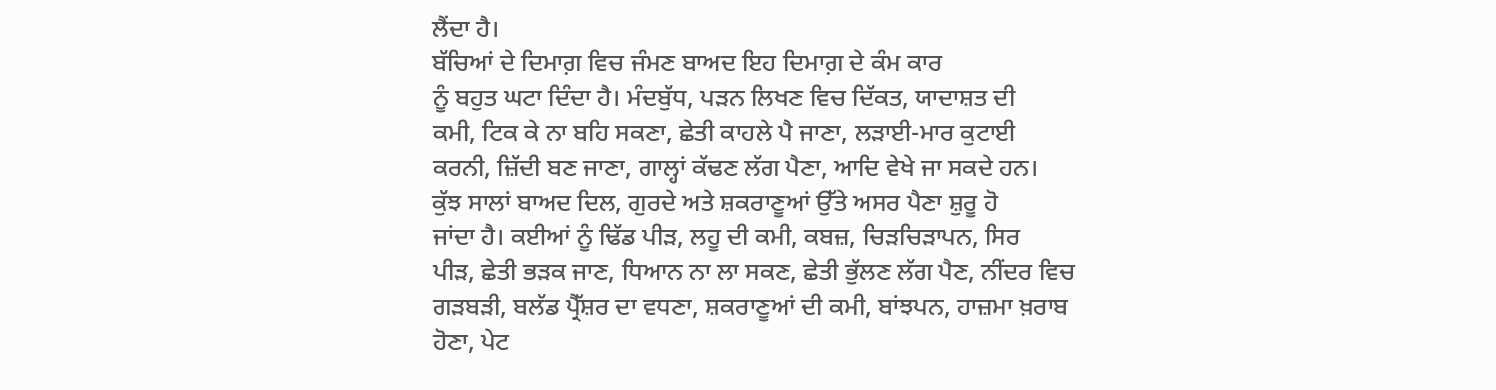ਲੈਂਦਾ ਹੈ।
ਬੱਚਿਆਂ ਦੇ ਦਿਮਾਗ਼ ਵਿਚ ਜੰਮਣ ਬਾਅਦ ਇਹ ਦਿਮਾਗ਼ ਦੇ ਕੰਮ ਕਾਰ
ਨੂੰ ਬਹੁਤ ਘਟਾ ਦਿੰਦਾ ਹੈ। ਮੰਦਬੁੱਧ, ਪੜਨ ਲਿਖਣ ਵਿਚ ਦਿੱਕਤ, ਯਾਦਾਸ਼ਤ ਦੀ
ਕਮੀ, ਟਿਕ ਕੇ ਨਾ ਬਹਿ ਸਕਣਾ, ਛੇਤੀ ਕਾਹਲੇ ਪੈ ਜਾਣਾ, ਲੜਾਈ-ਮਾਰ ਕੁਟਾਈ
ਕਰਨੀ, ਜ਼ਿੱਦੀ ਬਣ ਜਾਣਾ, ਗਾਲ੍ਹਾਂ ਕੱਢਣ ਲੱਗ ਪੈਣਾ, ਆਦਿ ਵੇਖੇ ਜਾ ਸਕਦੇ ਹਨ।
ਕੁੱਝ ਸਾਲਾਂ ਬਾਅਦ ਦਿਲ, ਗੁਰਦੇ ਅਤੇ ਸ਼ਕਰਾਣੂਆਂ ਉੱਤੇ ਅਸਰ ਪੈਣਾ ਸ਼ੁਰੂ ਹੋ
ਜਾਂਦਾ ਹੈ। ਕਈਆਂ ਨੂੰ ਢਿੱਡ ਪੀੜ, ਲਹੂ ਦੀ ਕਮੀ, ਕਬਜ਼, ਚਿੜਚਿੜਾਪਨ, ਸਿਰ
ਪੀੜ, ਛੇਤੀ ਭੜਕ ਜਾਣ, ਧਿਆਨ ਨਾ ਲਾ ਸਕਣ, ਛੇਤੀ ਭੁੱਲਣ ਲੱਗ ਪੈਣ, ਨੀਂਦਰ ਵਿਚ
ਗੜਬੜੀ, ਬਲੱਡ ਪ੍ਰੈੱਸ਼ਰ ਦਾ ਵਧਣਾ, ਸ਼ਕਰਾਣੂਆਂ ਦੀ ਕਮੀ, ਬਾਂਝਪਨ, ਹਾਜ਼ਮਾ ਖ਼ਰਾਬ
ਹੋਣਾ, ਪੇਟ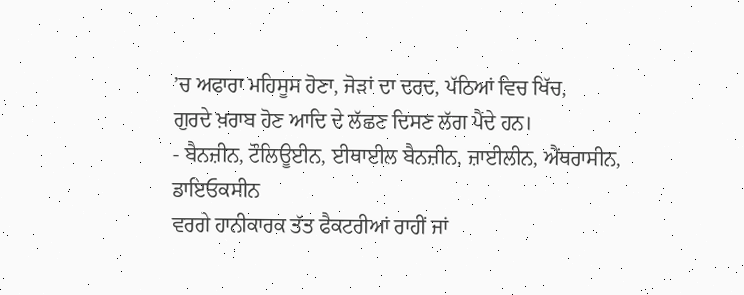’ਚ ਅਫਾਰਾ ਮਹਿਸੂਸ ਹੋਣਾ, ਜੋੜਾਂ ਦਾ ਦਰਦ, ਪੱਠਿਆਂ ਵਿਚ ਖਿੱਚ,
ਗੁਰਦੇ ਖ਼ਰਾਬ ਹੋਣ ਆਦਿ ਦੇ ਲੱਛਣ ਦਿਸਣ ਲੱਗ ਪੈਂਦੇ ਹਨ।
- ਬੈਨਜ਼ੀਨ, ਟੌਲਿਊਈਨ, ਈਥਾਈਲ ਬੈਨਜ਼ੀਨ, ਜ਼ਾਈਲੀਨ, ਐਂਥਰਾਸੀਨ, ਡਾਇਓਕਸੀਨ
ਵਰਗੇ ਹਾਨੀਕਾਰਕ ਤੱਤ ਫੈਕਟਰੀਆਂ ਰਾਹੀਂ ਜਾਂ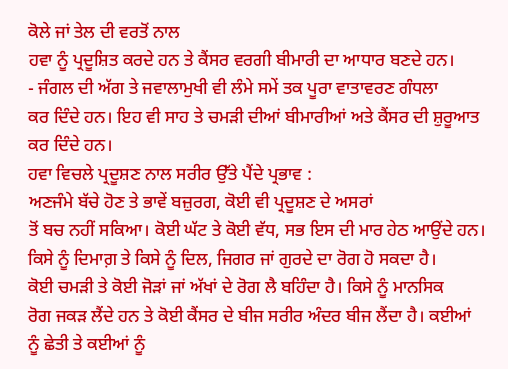ਕੋਲੇ ਜਾਂ ਤੇਲ ਦੀ ਵਰਤੋਂ ਨਾਲ
ਹਵਾ ਨੂੰ ਪ੍ਰਦੂਸ਼ਿਤ ਕਰਦੇ ਹਨ ਤੇ ਕੈਂਸਰ ਵਰਗੀ ਬੀਮਾਰੀ ਦਾ ਆਧਾਰ ਬਣਦੇ ਹਨ।
- ਜੰਗਲ ਦੀ ਅੱਗ ਤੇ ਜਵਾਲਾਮੁਖੀ ਵੀ ਲੰਮੇ ਸਮੇਂ ਤਕ ਪੂਰਾ ਵਾਤਾਵਰਣ ਗੰਧਲਾ
ਕਰ ਦਿੰਦੇ ਹਨ। ਇਹ ਵੀ ਸਾਹ ਤੇ ਚਮੜੀ ਦੀਆਂ ਬੀਮਾਰੀਆਂ ਅਤੇ ਕੈਂਸਰ ਦੀ ਸ਼ੁਰੂਆਤ
ਕਰ ਦਿੰਦੇ ਹਨ।
ਹਵਾ ਵਿਚਲੇ ਪ੍ਰਦੂਸ਼ਣ ਨਾਲ ਸਰੀਰ ਉੱਤੇ ਪੈਂਦੇ ਪ੍ਰਭਾਵ :
ਅਣਜੰਮੇ ਬੱਚੇ ਹੋਣ ਤੇ ਭਾਵੇਂ ਬਜ਼ੁਰਗ, ਕੋਈ ਵੀ ਪ੍ਰਦੂਸ਼ਣ ਦੇ ਅਸਰਾਂ
ਤੋਂ ਬਚ ਨਹੀਂ ਸਕਿਆ। ਕੋਈ ਘੱਟ ਤੇ ਕੋਈ ਵੱਧ, ਸਭ ਇਸ ਦੀ ਮਾਰ ਹੇਠ ਆਉਂਦੇ ਹਨ।
ਕਿਸੇ ਨੂੰ ਦਿਮਾਗ਼ ਤੇ ਕਿਸੇ ਨੂੰ ਦਿਲ, ਜਿਗਰ ਜਾਂ ਗੁਰਦੇ ਦਾ ਰੋਗ ਹੋ ਸਕਦਾ ਹੈ।
ਕੋਈ ਚਮੜੀ ਤੇ ਕੋਈ ਜੋੜਾਂ ਜਾਂ ਅੱਖਾਂ ਦੇ ਰੋਗ ਲੈ ਬਹਿੰਦਾ ਹੈ। ਕਿਸੇ ਨੂੰ ਮਾਨਸਿਕ
ਰੋਗ ਜਕੜ ਲੈਂਦੇ ਹਨ ਤੇ ਕੋਈ ਕੈਂਸਰ ਦੇ ਬੀਜ ਸਰੀਰ ਅੰਦਰ ਬੀਜ ਲੈਂਦਾ ਹੈ। ਕਈਆਂ
ਨੂੰ ਛੇਤੀ ਤੇ ਕਈਆਂ ਨੂੰ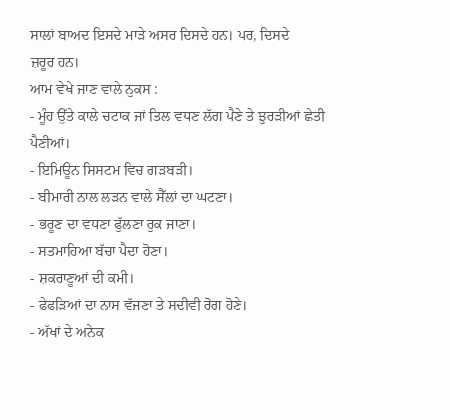ਸਾਲਾਂ ਬਾਅਦ ਇਸਦੇ ਮਾੜੇ ਅਸਰ ਦਿਸਦੇ ਹਨ। ਪਰ, ਦਿਸਦੇ
ਜ਼ਰੂਰ ਹਨ।
ਆਮ ਵੇਖੇ ਜਾਣ ਵਾਲੇ ਨੁਕਸ :
- ਮੂੰਹ ਉੱਤੇ ਕਾਲੇ ਚਟਾਕ ਜਾਂ ਤਿਲ ਵਧਣ ਲੱਗ ਪੈਣੇ ਤੇ ਝੁਰੜੀਆਂ ਛੇਤੀ
ਪੈਣੀਆਂ।
- ਇਮਿਊਨ ਸਿਸਟਮ ਵਿਚ ਗੜਬੜੀ।
- ਬੀਮਾਰੀ ਨਾਲ ਲੜਨ ਵਾਲੇ ਸੈੱਲਾਂ ਦਾ ਘਟਣਾ।
- ਭਰੂਣ ਦਾ ਵਧਣਾ ਫੁੱਲਣਾ ਰੁਕ ਜਾਣਾ।
- ਸਤਮਾਹਿਆ ਬੱਚਾ ਪੈਦਾ ਹੋਣਾ।
- ਸ਼ਕਰਾਣੂਆਂ ਦੀ ਕਮੀ।
- ਫੇਫੜਿਆਂ ਦਾ ਨਾਸ ਵੱਜਣਾ ਤੇ ਸਦੀਵੀ ਰੋਗ ਹੋਣੇ।
- ਅੱਖਾਂ ਦੇ ਅਨੇਕ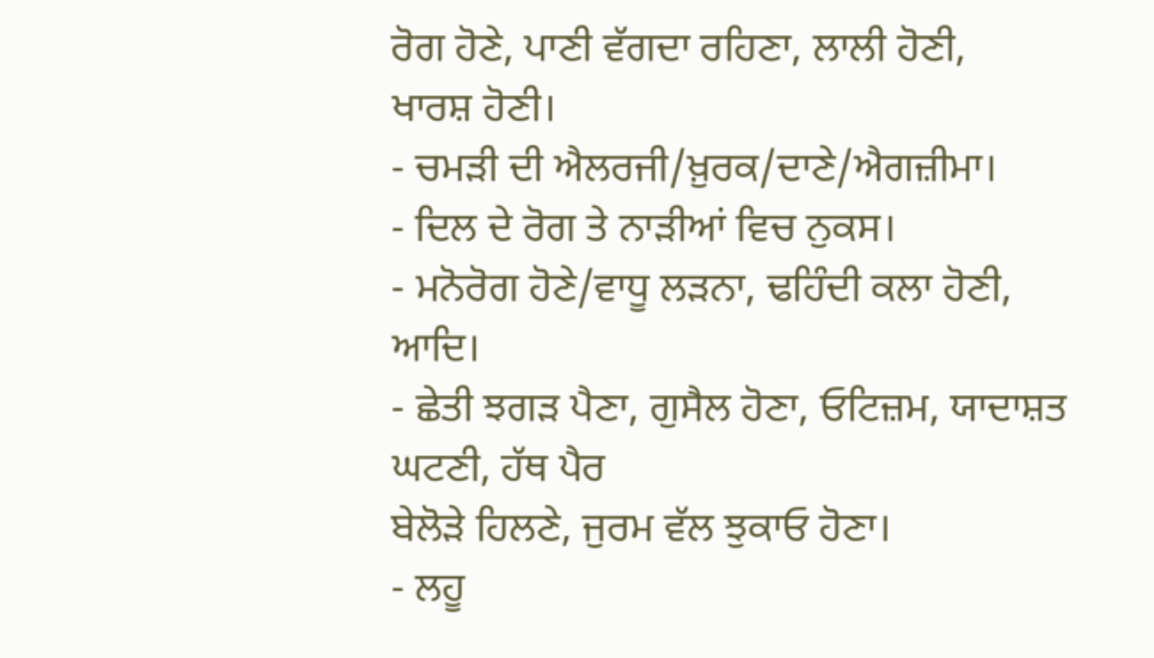ਰੋਗ ਹੋਣੇ, ਪਾਣੀ ਵੱਗਦਾ ਰਹਿਣਾ, ਲਾਲੀ ਹੋਣੀ,
ਖਾਰਸ਼ ਹੋਣੀ।
- ਚਮੜੀ ਦੀ ਐਲਰਜੀ/ਖ਼ੁਰਕ/ਦਾਣੇ/ਐਗਜ਼ੀਮਾ।
- ਦਿਲ ਦੇ ਰੋਗ ਤੇ ਨਾੜੀਆਂ ਵਿਚ ਨੁਕਸ।
- ਮਨੋਰੋਗ ਹੋਣੇ/ਵਾਧੂ ਲੜਨਾ, ਢਹਿੰਦੀ ਕਲਾ ਹੋਣੀ, ਆਦਿ।
- ਛੇਤੀ ਝਗੜ ਪੈਣਾ, ਗੁਸੈਲ ਹੋਣਾ, ਓਟਿਜ਼ਮ, ਯਾਦਾਸ਼ਤ ਘਟਣੀ, ਹੱਥ ਪੈਰ
ਬੇਲੋੜੇ ਹਿਲਣੇ, ਜੁਰਮ ਵੱਲ ਝੁਕਾਓ ਹੋਣਾ।
- ਲਹੂ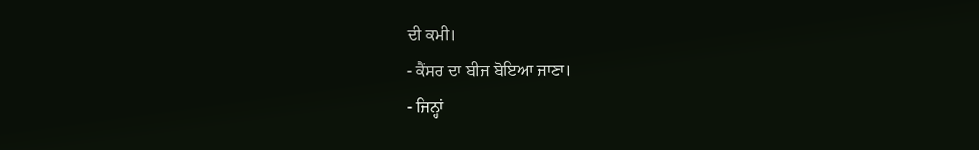ਦੀ ਕਮੀ।
- ਕੈਂਸਰ ਦਾ ਬੀਜ ਬੋਇਆ ਜਾਣਾ।
- ਜਿਨ੍ਹਾਂ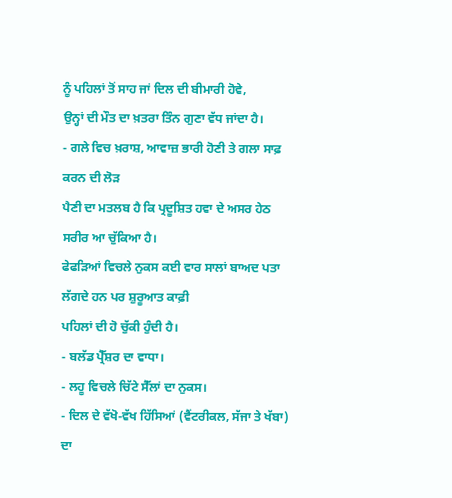ਨੂੰ ਪਹਿਲਾਂ ਤੋਂ ਸਾਹ ਜਾਂ ਦਿਲ ਦੀ ਬੀਮਾਰੀ ਹੋਵੇ,
ਉਨ੍ਹਾਂ ਦੀ ਮੌਤ ਦਾ ਖ਼ਤਰਾ ਤਿੰਨ ਗੁਣਾ ਵੱਧ ਜਾਂਦਾ ਹੈ।
- ਗਲੇ ਵਿਚ ਖ਼ਰਾਸ਼, ਆਵਾਜ਼ ਭਾਰੀ ਹੋਣੀ ਤੇ ਗਲਾ ਸਾਫ਼ ਕਰਨ ਦੀ ਲੋੜ
ਪੈਣੀ ਦਾ ਮਤਲਬ ਹੈ ਕਿ ਪ੍ਰਦੂਸ਼ਿਤ ਹਵਾ ਦੇ ਅਸਰ ਹੇਠ ਸਰੀਰ ਆ ਚੁੱਕਿਆ ਹੈ।
ਫੇਫੜਿਆਂ ਵਿਚਲੇ ਨੁਕਸ ਕਈ ਵਾਰ ਸਾਲਾਂ ਬਾਅਦ ਪਤਾ ਲੱਗਦੇ ਹਨ ਪਰ ਸ਼ੁਰੂਆਤ ਕਾਫ਼ੀ
ਪਹਿਲਾਂ ਦੀ ਹੋ ਚੁੱਕੀ ਹੁੰਦੀ ਹੈ।
- ਬਲੱਡ ਪ੍ਰੈੱਸ਼ਰ ਦਾ ਵਾਧਾ।
- ਲਹੂ ਵਿਚਲੇ ਚਿੱਟੇ ਸੈੱਲਾਂ ਦਾ ਨੁਕਸ।
- ਦਿਲ ਦੇ ਵੱਖੋ-ਵੱਖ ਹਿੱਸਿਆਂ (ਵੈਂਟਰੀਕਲ, ਸੱਜਾ ਤੇ ਖੱਬਾ) ਦਾ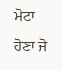ਮੋਟਾ ਹੋਣਾ ਜੋ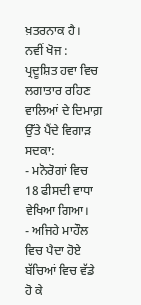ਖ਼ਤਰਨਾਕ ਹੈ।
ਨਵੀਂ ਖੋਜ : ਪ੍ਰਦੂਸ਼ਿਤ ਹਵਾ ਵਿਚ
ਲਗਾਤਾਰ ਰਹਿਣ ਵਾਲਿਆਂ ਦੇ ਦਿਮਾਗ਼ ਉੱਤੇ ਪੈਂਦੇ ਵਿਗਾੜ ਸਦਕਾ:
- ਮਨੋਰੋਗਾਂ ਵਿਚ 18 ਫੀਸਦੀ ਵਾਧਾ ਵੇਖਿਆ ਗਿਆ।
- ਅਜਿਹੇ ਮਾਹੌਲ ਵਿਚ ਪੈਦਾ ਹੋਏ ਬੱਚਿਆਂ ਵਿਚ ਵੱਡੇ ਹੋ ਕੇ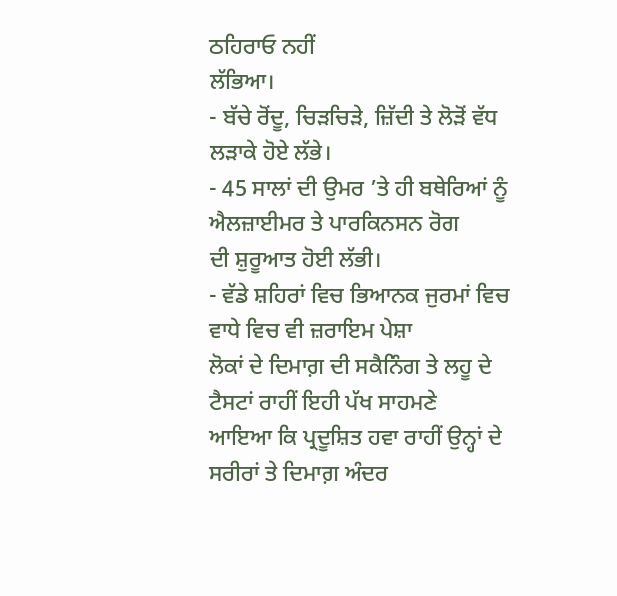ਠਹਿਰਾਓ ਨਹੀਂ
ਲੱਭਿਆ।
- ਬੱਚੇ ਰੋਂਦੂ, ਚਿੜਚਿੜੇ, ਜ਼ਿੱਦੀ ਤੇ ਲੋੜੋਂ ਵੱਧ ਲੜਾਕੇ ਹੋਏ ਲੱਭੇ।
- 45 ਸਾਲਾਂ ਦੀ ਉਮਰ ’ਤੇ ਹੀ ਬਥੇਰਿਆਂ ਨੂੰ ਐਲਜ਼ਾਈਮਰ ਤੇ ਪਾਰਕਿਨਸਨ ਰੋਗ
ਦੀ ਸ਼ੁਰੂਆਤ ਹੋਈ ਲੱਭੀ।
- ਵੱਡੇ ਸ਼ਹਿਰਾਂ ਵਿਚ ਭਿਆਨਕ ਜੁਰਮਾਂ ਵਿਚ ਵਾਧੇ ਵਿਚ ਵੀ ਜ਼ਰਾਇਮ ਪੇਸ਼ਾ
ਲੋਕਾਂ ਦੇ ਦਿਮਾਗ਼ ਦੀ ਸਕੈਨਿੰਗ ਤੇ ਲਹੂ ਦੇ ਟੈਸਟਾਂ ਰਾਹੀਂ ਇਹੀ ਪੱਖ ਸਾਹਮਣੇ
ਆਇਆ ਕਿ ਪ੍ਰਦੂਸ਼ਿਤ ਹਵਾ ਰਾਹੀਂ ਉਨ੍ਹਾਂ ਦੇ ਸਰੀਰਾਂ ਤੇ ਦਿਮਾਗ਼ ਅੰਦਰ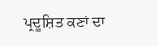ਪ੍ਰਦੂਸ਼ਿਤ ਕਣਾਂ ਦਾ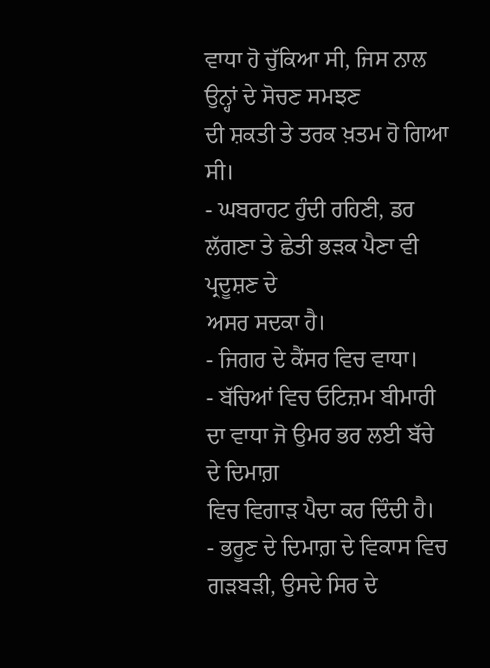ਵਾਧਾ ਹੋ ਚੁੱਕਿਆ ਸੀ, ਜਿਸ ਨਾਲ ਉਨ੍ਹਾਂ ਦੇ ਸੋਚਣ ਸਮਝਣ
ਦੀ ਸ਼ਕਤੀ ਤੇ ਤਰਕ ਖ਼ਤਮ ਹੋ ਗਿਆ ਸੀ।
- ਘਬਰਾਹਟ ਹੁੰਦੀ ਰਹਿਣੀ, ਡਰ ਲੱਗਣਾ ਤੇ ਛੇਤੀ ਭੜਕ ਪੈਣਾ ਵੀ ਪ੍ਰਦੂਸ਼ਣ ਦੇ
ਅਸਰ ਸਦਕਾ ਹੈ।
- ਜਿਗਰ ਦੇ ਕੈਂਸਰ ਵਿਚ ਵਾਧਾ।
- ਬੱਚਿਆਂ ਵਿਚ ਓਟਿਜ਼ਮ ਬੀਮਾਰੀ ਦਾ ਵਾਧਾ ਜੋ ਉਮਰ ਭਰ ਲਈ ਬੱਚੇ ਦੇ ਦਿਮਾਗ਼
ਵਿਚ ਵਿਗਾੜ ਪੈਦਾ ਕਰ ਦਿੰਦੀ ਹੈ।
- ਭਰੂਣ ਦੇ ਦਿਮਾਗ਼ ਦੇ ਵਿਕਾਸ ਵਿਚ ਗੜਬੜੀ, ਉਸਦੇ ਸਿਰ ਦੇ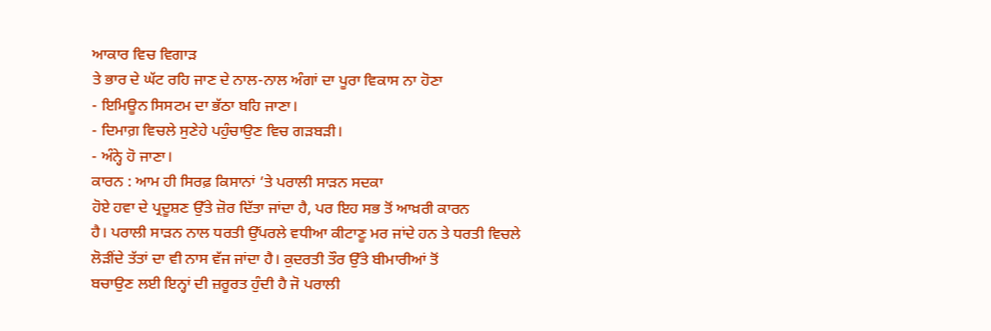ਆਕਾਰ ਵਿਚ ਵਿਗਾੜ
ਤੇ ਭਾਰ ਦੇ ਘੱਟ ਰਹਿ ਜਾਣ ਦੇ ਨਾਲ-ਨਾਲ ਅੰਗਾਂ ਦਾ ਪੂਰਾ ਵਿਕਾਸ ਨਾ ਹੋਣਾ
- ਇਮਿਊਨ ਸਿਸਟਮ ਦਾ ਭੱਠਾ ਬਹਿ ਜਾਣਾ।
- ਦਿਮਾਗ਼ ਵਿਚਲੇ ਸੁਣੇਹੇ ਪਹੁੰਚਾਉਣ ਵਿਚ ਗੜਬੜੀ।
- ਅੰਨ੍ਹੇ ਹੋ ਜਾਣਾ।
ਕਾਰਨ : ਆਮ ਹੀ ਸਿਰਫ਼ ਕਿਸਾਨਾਂ ’ਤੇ ਪਰਾਲੀ ਸਾੜਨ ਸਦਕਾ
ਹੋਏ ਹਵਾ ਦੇ ਪ੍ਰਦੂਸ਼ਣ ਉੱਤੇ ਜ਼ੋਰ ਦਿੱਤਾ ਜਾਂਦਾ ਹੈ, ਪਰ ਇਹ ਸਭ ਤੋਂ ਆਖ਼ਰੀ ਕਾਰਨ
ਹੈ। ਪਰਾਲੀ ਸਾੜਨ ਨਾਲ ਧਰਤੀ ਉੱਪਰਲੇ ਵਧੀਆ ਕੀਟਾਣੂ ਮਰ ਜਾਂਦੇ ਹਨ ਤੇ ਧਰਤੀ ਵਿਚਲੇ
ਲੋੜੀਂਦੇ ਤੱਤਾਂ ਦਾ ਵੀ ਨਾਸ ਵੱਜ ਜਾਂਦਾ ਹੈ। ਕੁਦਰਤੀ ਤੌਰ ਉੱਤੇ ਬੀਮਾਰੀਆਂ ਤੋਂ
ਬਚਾਉਣ ਲਈ ਇਨ੍ਹਾਂ ਦੀ ਜ਼ਰੂਰਤ ਹੁੰਦੀ ਹੈ ਜੋ ਪਰਾਲੀ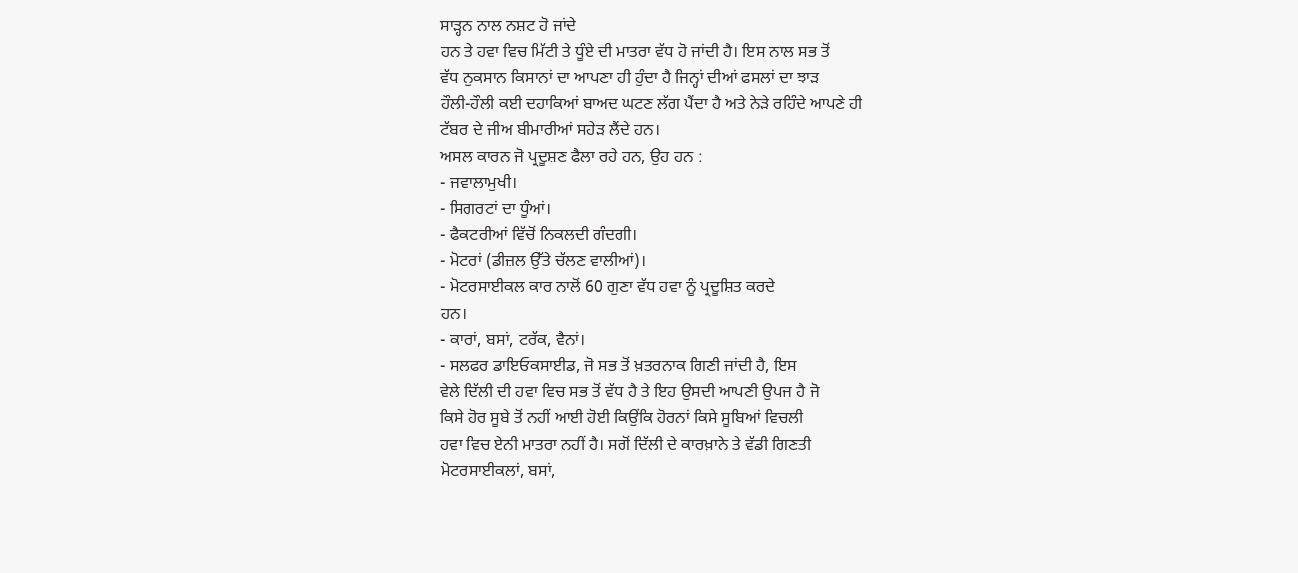ਸਾੜ੍ਹਨ ਨਾਲ ਨਸ਼ਟ ਹੋ ਜਾਂਦੇ
ਹਨ ਤੇ ਹਵਾ ਵਿਚ ਮਿੱਟੀ ਤੇ ਧੂੰਏ ਦੀ ਮਾਤਰਾ ਵੱਧ ਹੋ ਜਾਂਦੀ ਹੈ। ਇਸ ਨਾਲ ਸਭ ਤੋਂ
ਵੱਧ ਨੁਕਸਾਨ ਕਿਸਾਨਾਂ ਦਾ ਆਪਣਾ ਹੀ ਹੁੰਦਾ ਹੈ ਜਿਨ੍ਹਾਂ ਦੀਆਂ ਫਸਲਾਂ ਦਾ ਝਾੜ
ਹੌਲੀ-ਹੌਲੀ ਕਈ ਦਹਾਕਿਆਂ ਬਾਅਦ ਘਟਣ ਲੱਗ ਪੈਂਦਾ ਹੈ ਅਤੇ ਨੇੜੇ ਰਹਿੰਦੇ ਆਪਣੇ ਹੀ
ਟੱਬਰ ਦੇ ਜੀਅ ਬੀਮਾਰੀਆਂ ਸਹੇੜ ਲੈਂਦੇ ਹਨ।
ਅਸਲ ਕਾਰਨ ਜੋ ਪ੍ਰਦੂਸ਼ਣ ਫੈਲਾ ਰਹੇ ਹਨ, ਉਹ ਹਨ :
- ਜਵਾਲਾਮੁਖੀ।
- ਸਿਗਰਟਾਂ ਦਾ ਧੂੰਆਂ।
- ਫੈਕਟਰੀਆਂ ਵਿੱਚੋਂ ਨਿਕਲਦੀ ਗੰਦਗੀ।
- ਮੋਟਰਾਂ (ਡੀਜ਼ਲ ਉੱਤੇ ਚੱਲਣ ਵਾਲੀਆਂ)।
- ਮੋਟਰਸਾਈਕਲ ਕਾਰ ਨਾਲੋਂ 60 ਗੁਣਾ ਵੱਧ ਹਵਾ ਨੂੰ ਪ੍ਰਦੂਸ਼ਿਤ ਕਰਦੇ
ਹਨ।
- ਕਾਰਾਂ, ਬਸਾਂ, ਟਰੱਕ, ਵੈਨਾਂ।
- ਸਲਫਰ ਡਾਇਓਕਸਾਈਡ, ਜੋ ਸਭ ਤੋਂ ਖ਼ਤਰਨਾਕ ਗਿਣੀ ਜਾਂਦੀ ਹੈ, ਇਸ
ਵੇਲੇ ਦਿੱਲੀ ਦੀ ਹਵਾ ਵਿਚ ਸਭ ਤੋਂ ਵੱਧ ਹੈ ਤੇ ਇਹ ਉਸਦੀ ਆਪਣੀ ਉਪਜ ਹੈ ਜੋ
ਕਿਸੇ ਹੋਰ ਸੂਬੇ ਤੋਂ ਨਹੀਂ ਆਈ ਹੋਈ ਕਿਉਂਕਿ ਹੋਰਨਾਂ ਕਿਸੇ ਸੂਬਿਆਂ ਵਿਚਲੀ
ਹਵਾ ਵਿਚ ਏਨੀ ਮਾਤਰਾ ਨਹੀਂ ਹੈ। ਸਗੋਂ ਦਿੱਲੀ ਦੇ ਕਾਰਖ਼ਾਨੇ ਤੇ ਵੱਡੀ ਗਿਣਤੀ
ਮੋਟਰਸਾਈਕਲਾਂ, ਬਸਾਂ,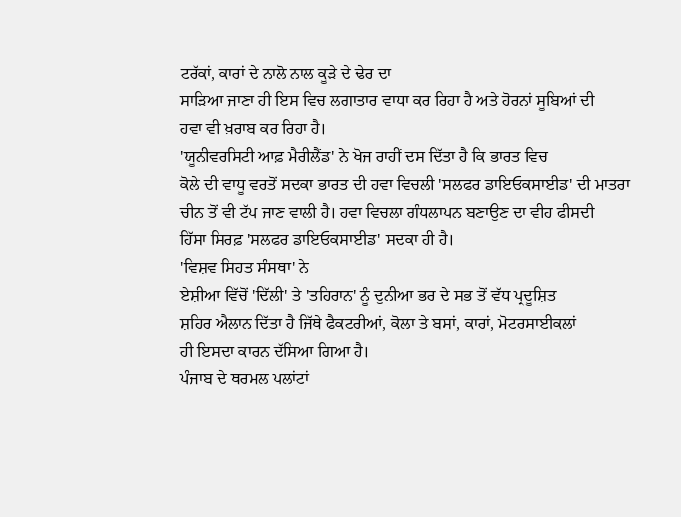ਟਰੱਕਾਂ, ਕਾਰਾਂ ਦੇ ਨਾਲੋ ਨਾਲ ਕੂੜੇ ਦੇ ਢੇਰ ਦਾ
ਸਾੜਿਆ ਜਾਣਾ ਹੀ ਇਸ ਵਿਚ ਲਗਾਤਾਰ ਵਾਧਾ ਕਰ ਰਿਹਾ ਹੈ ਅਤੇ ਹੋਰਨਾਂ ਸੂਬਿਆਂ ਦੀ
ਹਵਾ ਵੀ ਖ਼ਰਾਬ ਕਰ ਰਿਹਾ ਹੈ।
'ਯੂਨੀਵਰਸਿਟੀ ਆਫ਼ ਮੈਰੀਲੈਂਡ' ਨੇ ਖੋਜ ਰਾਹੀਂ ਦਸ ਦਿੱਤਾ ਹੈ ਕਿ ਭਾਰਤ ਵਿਚ
ਕੋਲੇ ਦੀ ਵਾਧੂ ਵਰਤੋਂ ਸਦਕਾ ਭਾਰਤ ਦੀ ਹਵਾ ਵਿਚਲੀ 'ਸਲਫਰ ਡਾਇਓਕਸਾਈਡ' ਦੀ ਮਾਤਰਾ
ਚੀਨ ਤੋਂ ਵੀ ਟੱਪ ਜਾਣ ਵਾਲੀ ਹੈ। ਹਵਾ ਵਿਚਲਾ ਗੰਧਲਾਪਨ ਬਣਾਉਣ ਦਾ ਵੀਹ ਫੀਸਦੀ
ਹਿੱਸਾ ਸਿਰਫ਼ 'ਸਲਫਰ ਡਾਇਓਕਸਾਈਡ' ਸਦਕਾ ਹੀ ਹੈ।
'ਵਿਸ਼ਵ ਸਿਹਤ ਸੰਸਥਾ' ਨੇ
ਏਸ਼ੀਆ ਵਿੱਚੋਂ 'ਦਿੱਲੀ' ਤੇ 'ਤਹਿਰਾਨ' ਨੂੰ ਦੁਨੀਆ ਭਰ ਦੇ ਸਭ ਤੋਂ ਵੱਧ ਪ੍ਰਦੂਸ਼ਿਤ
ਸ਼ਹਿਰ ਐਲਾਨ ਦਿੱਤਾ ਹੈ ਜਿੱਥੇ ਫੈਕਟਰੀਆਂ, ਕੋਲਾ ਤੇ ਬਸਾਂ, ਕਾਰਾਂ, ਮੋਟਰਸਾਈਕਲਾਂ
ਹੀ ਇਸਦਾ ਕਾਰਨ ਦੱਸਿਆ ਗਿਆ ਹੈ।
ਪੰਜਾਬ ਦੇ ਥਰਮਲ ਪਲਾਂਟਾਂ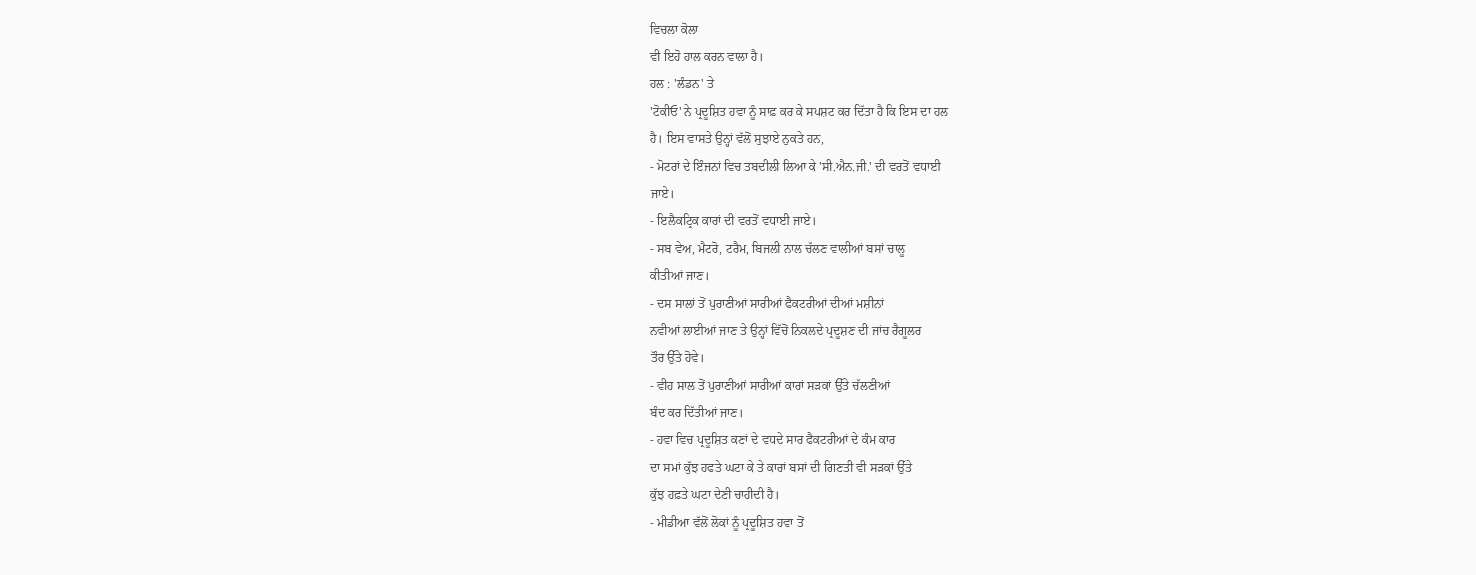ਵਿਚਲਾ ਕੋਲਾ
ਵੀ ਇਹੋ ਹਾਲ ਕਰਨ ਵਾਲਾ ਹੈ।
ਹਲ : 'ਲੰਡਨ' ਤੇ
'ਟੋਕੀਓ' ਨੇ ਪ੍ਰਦੂਸ਼ਿਤ ਹਵਾ ਨੂੰ ਸਾਫ਼ ਕਰ ਕੇ ਸਪਸ਼ਟ ਕਰ ਦਿੱਤਾ ਹੈ ਕਿ ਇਸ ਦਾ ਹਲ
ਹੈ। ਇਸ ਵਾਸਤੇ ਉਨ੍ਹਾਂ ਵੱਲੋਂ ਸੁਝਾਏ ਨੁਕਤੇ ਹਨ,
- ਮੋਟਰਾਂ ਦੇ ਇੰਜਨਾਂ ਵਿਚ ਤਬਦੀਲੀ ਲਿਆ ਕੇ 'ਸੀ.ਐਨ.ਜੀ.' ਦੀ ਵਰਤੋਂ ਵਧਾਈ
ਜਾਏ।
- ਇਲੈਕਟ੍ਰਿਕ ਕਾਰਾਂ ਦੀ ਵਰਤੋਂ ਵਧਾਈ ਜਾਏ।
- ਸਬ ਵੇਅ, ਮੈਟਰੋ, ਟਰੈਮ, ਬਿਜਲੀ ਨਾਲ ਚੱਲਣ ਵਾਲੀਆਂ ਬਸਾਂ ਚਾਲੂ
ਕੀਤੀਆਂ ਜਾਣ।
- ਦਸ ਸਾਲਾਂ ਤੋਂ ਪੁਰਾਣੀਆਂ ਸਾਰੀਆਂ ਫੈਕਟਰੀਆਂ ਦੀਆਂ ਮਸ਼ੀਨਾਂ
ਨਵੀਆਂ ਲਾਈਆਂ ਜਾਣ ਤੇ ਉਨ੍ਹਾਂ ਵਿੱਚੋਂ ਨਿਕਲਦੇ ਪ੍ਰਦੂਸ਼ਣ ਦੀ ਜਾਂਚ ਰੈਗੂਲਰ
ਤੌਰ ਉੱਤੇ ਹੋਵੇ।
- ਵੀਹ ਸਾਲ ਤੋਂ ਪੁਰਾਣੀਆਂ ਸਾਰੀਆਂ ਕਾਰਾਂ ਸੜਕਾਂ ਉੱਤੇ ਚੱਲਣੀਆਂ
ਬੰਦ ਕਰ ਦਿੱਤੀਆਂ ਜਾਣ।
- ਹਵਾ ਵਿਚ ਪ੍ਰਦੂਸ਼ਿਤ ਕਣਾਂ ਦੇ ਵਧਦੇ ਸਾਰ ਫੈਕਟਰੀਆਂ ਦੇ ਕੰਮ ਕਾਰ
ਦਾ ਸਮਾਂ ਕੁੱਝ ਹਫਤੇ ਘਟਾ ਕੇ ਤੇ ਕਾਰਾਂ ਬਸਾਂ ਦੀ ਗਿਣਤੀ ਵੀ ਸੜਕਾਂ ਉੱਤੇ
ਕੁੱਝ ਹਫ਼ਤੇ ਘਟਾ ਦੇਣੀ ਚਾਹੀਦੀ ਹੈ।
- ਮੀਡੀਆ ਵੱਲੋਂ ਲੋਕਾਂ ਨੂੰ ਪ੍ਰਦੂਸ਼ਿਤ ਹਵਾ ਤੋਂ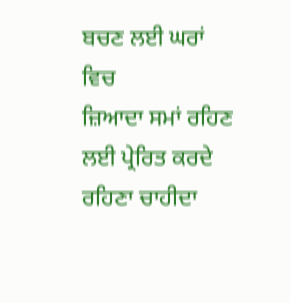ਬਚਣ ਲਈ ਘਰਾਂ ਵਿਚ
ਜ਼ਿਆਦਾ ਸਮਾਂ ਰਹਿਣ ਲਈ ਪ੍ਰੇਰਿਤ ਕਰਦੇ ਰਹਿਣਾ ਚਾਹੀਦਾ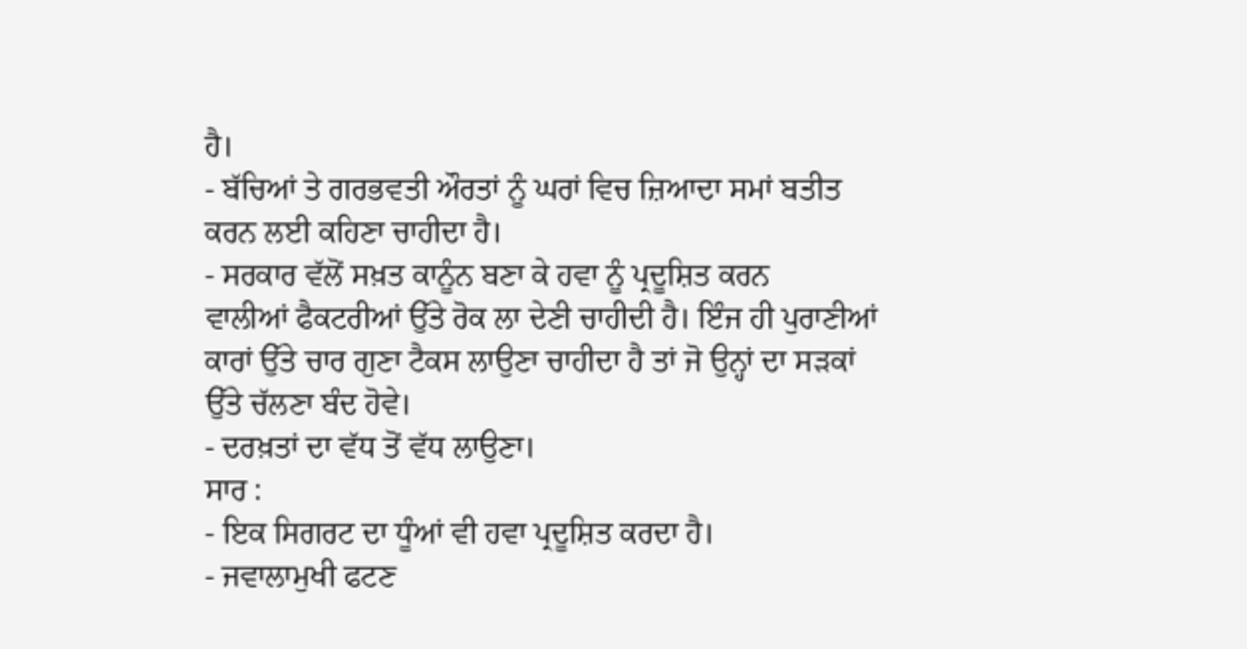ਹੈ।
- ਬੱਚਿਆਂ ਤੇ ਗਰਭਵਤੀ ਔਰਤਾਂ ਨੂੰ ਘਰਾਂ ਵਿਚ ਜ਼ਿਆਦਾ ਸਮਾਂ ਬਤੀਤ
ਕਰਨ ਲਈ ਕਹਿਣਾ ਚਾਹੀਦਾ ਹੈ।
- ਸਰਕਾਰ ਵੱਲੋਂ ਸਖ਼ਤ ਕਾਨੂੰਨ ਬਣਾ ਕੇ ਹਵਾ ਨੂੰ ਪ੍ਰਦੂਸ਼ਿਤ ਕਰਨ
ਵਾਲੀਆਂ ਫੈਕਟਰੀਆਂ ਉੱਤੇ ਰੋਕ ਲਾ ਦੇਣੀ ਚਾਹੀਦੀ ਹੈ। ਇੰਜ ਹੀ ਪੁਰਾਣੀਆਂ
ਕਾਰਾਂ ਉੱਤੇ ਚਾਰ ਗੁਣਾ ਟੈਕਸ ਲਾਉਣਾ ਚਾਹੀਦਾ ਹੈ ਤਾਂ ਜੋ ਉਨ੍ਹਾਂ ਦਾ ਸੜਕਾਂ
ਉੱਤੇ ਚੱਲਣਾ ਬੰਦ ਹੋਵੇ।
- ਦਰਖ਼ਤਾਂ ਦਾ ਵੱਧ ਤੋਂ ਵੱਧ ਲਾਉਣਾ।
ਸਾਰ :
- ਇਕ ਸਿਗਰਟ ਦਾ ਧੂੰਆਂ ਵੀ ਹਵਾ ਪ੍ਰਦੂਸ਼ਿਤ ਕਰਦਾ ਹੈ।
- ਜਵਾਲਾਮੁਖੀ ਫਟਣ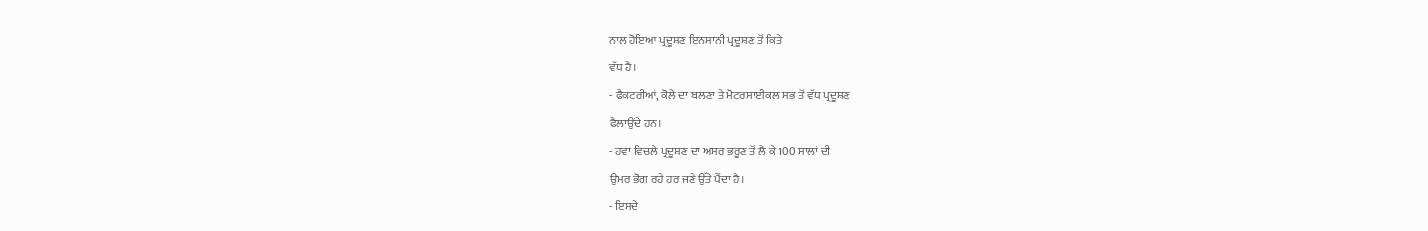ਨਾਲ ਹੋਇਆ ਪ੍ਰਦੂਸ਼ਣ ਇਨਸਾਨੀ ਪ੍ਰਦੂਸ਼ਣ ਤੋਂ ਕਿਤੇ
ਵੱਧ ਹੈ।
- ਫੈਕਟਰੀਆਂ, ਕੋਲੇ ਦਾ ਬਲਣਾ ਤੇ ਮੋਟਰਸਾਈਕਲ ਸਭ ਤੋਂ ਵੱਧ ਪ੍ਰਦੂਸ਼ਣ
ਫੈਲਾਉਂਦੇ ਹਨ।
- ਹਵਾ ਵਿਚਲੇ ਪ੍ਰਦੂਸ਼ਣ ਦਾ ਅਸਰ ਭਰੂਣ ਤੋਂ ਲੈ ਕੇ 100 ਸਾਲਾਂ ਦੀ
ਉਮਰ ਭੋਗ ਰਹੇ ਹਰ ਜਣੇ ਉੱਤੇ ਪੈਂਦਾ ਹੈ।
- ਇਸਦੇ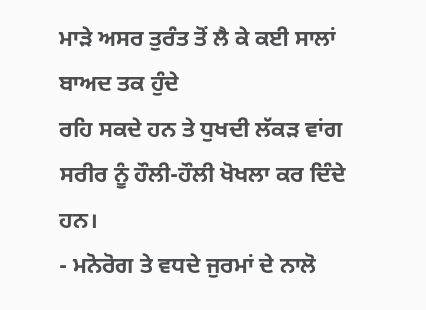ਮਾੜੇ ਅਸਰ ਤੁਰੰਤ ਤੋਂ ਲੈ ਕੇ ਕਈ ਸਾਲਾਂ ਬਾਅਦ ਤਕ ਹੁੰਦੇ
ਰਹਿ ਸਕਦੇ ਹਨ ਤੇ ਧੁਖਦੀ ਲੱਕੜ ਵਾਂਗ ਸਰੀਰ ਨੂੰ ਹੌਲੀ-ਹੌਲੀ ਖੋਖਲਾ ਕਰ ਦਿੰਦੇ
ਹਨ।
- ਮਨੋਰੋਗ ਤੇ ਵਧਦੇ ਜੁਰਮਾਂ ਦੇ ਨਾਲੋ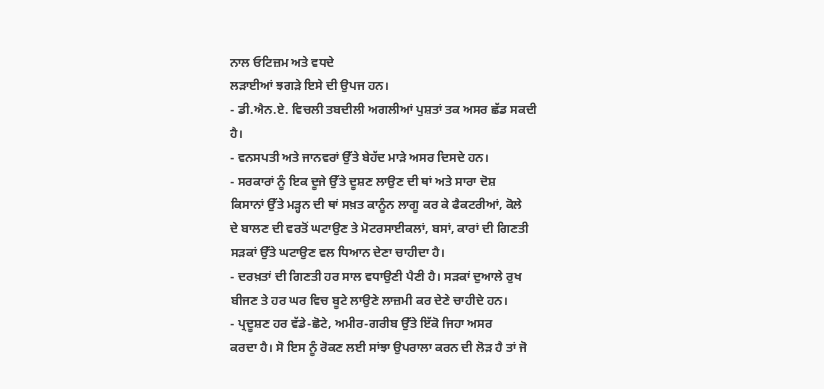ਨਾਲ ਓਟਿਜ਼ਮ ਅਤੇ ਵਧਦੇ
ਲੜਾਈਆਂ ਝਗੜੇ ਇਸੇ ਦੀ ਉਪਜ ਹਨ।
- ਡੀ.ਐਨ.ਏ. ਵਿਚਲੀ ਤਬਦੀਲੀ ਅਗਲੀਆਂ ਪੁਸ਼ਤਾਂ ਤਕ ਅਸਰ ਛੱਡ ਸਕਦੀ
ਹੈ।
- ਵਨਸਪਤੀ ਅਤੇ ਜਾਨਵਰਾਂ ਉੱਤੇ ਬੇਹੱਦ ਮਾੜੇ ਅਸਰ ਦਿਸਦੇ ਹਨ।
- ਸਰਕਾਰਾਂ ਨੂੰ ਇਕ ਦੂਜੇ ਉੱਤੇ ਦੂਸ਼ਣ ਲਾਉਣ ਦੀ ਥਾਂ ਅਤੇ ਸਾਰਾ ਦੋਸ਼
ਕਿਸਾਨਾਂ ਉੱਤੇ ਮੜ੍ਹਨ ਦੀ ਥਾਂ ਸਖ਼ਤ ਕਾਨੂੰਨ ਲਾਗੂ ਕਰ ਕੇ ਫੈਕਟਰੀਆਂ, ਕੋਲੇ
ਦੇ ਬਾਲਣ ਦੀ ਵਰਤੋਂ ਘਟਾਉਣ ਤੇ ਮੋਟਰਸਾਈਕਲਾਂ, ਬਸਾਂ, ਕਾਰਾਂ ਦੀ ਗਿਣਤੀ
ਸੜਕਾਂ ਉੱਤੇ ਘਟਾਉਣ ਵਲ ਧਿਆਨ ਦੇਣਾ ਚਾਹੀਦਾ ਹੈ।
- ਦਰਖ਼ਤਾਂ ਦੀ ਗਿਣਤੀ ਹਰ ਸਾਲ ਵਧਾਉਣੀ ਪੈਣੀ ਹੈ। ਸੜਕਾਂ ਦੁਆਲੇ ਰੁਖ
ਬੀਜਣ ਤੇ ਹਰ ਘਰ ਵਿਚ ਬੂਟੇ ਲਾਉਣੇ ਲਾਜ਼ਮੀ ਕਰ ਦੇਣੇ ਚਾਹੀਦੇ ਹਨ।
- ਪ੍ਰਦੂਸ਼ਣ ਹਰ ਵੱਡੇ-ਛੋਟੇ, ਅਮੀਰ-ਗਰੀਬ ਉੱਤੇ ਇੱਕੋ ਜਿਹਾ ਅਸਰ
ਕਰਦਾ ਹੈ। ਸੋ ਇਸ ਨੂੰ ਰੋਕਣ ਲਈ ਸਾਂਝਾ ਉਪਰਾਲਾ ਕਰਨ ਦੀ ਲੋੜ ਹੈ ਤਾਂ ਜੋ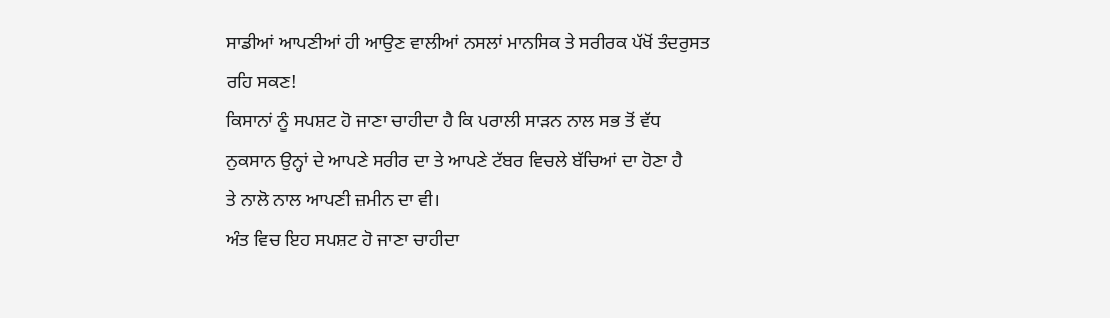ਸਾਡੀਆਂ ਆਪਣੀਆਂ ਹੀ ਆਉਣ ਵਾਲੀਆਂ ਨਸਲਾਂ ਮਾਨਸਿਕ ਤੇ ਸਰੀਰਕ ਪੱਖੋਂ ਤੰਦਰੁਸਤ
ਰਹਿ ਸਕਣ!
ਕਿਸਾਨਾਂ ਨੂੰ ਸਪਸ਼ਟ ਹੋ ਜਾਣਾ ਚਾਹੀਦਾ ਹੈ ਕਿ ਪਰਾਲੀ ਸਾੜਨ ਨਾਲ ਸਭ ਤੋਂ ਵੱਧ
ਨੁਕਸਾਨ ਉਨ੍ਹਾਂ ਦੇ ਆਪਣੇ ਸਰੀਰ ਦਾ ਤੇ ਆਪਣੇ ਟੱਬਰ ਵਿਚਲੇ ਬੱਚਿਆਂ ਦਾ ਹੋਣਾ ਹੈ
ਤੇ ਨਾਲੋ ਨਾਲ ਆਪਣੀ ਜ਼ਮੀਨ ਦਾ ਵੀ।
ਅੰਤ ਵਿਚ ਇਹ ਸਪਸ਼ਟ ਹੋ ਜਾਣਾ ਚਾਹੀਦਾ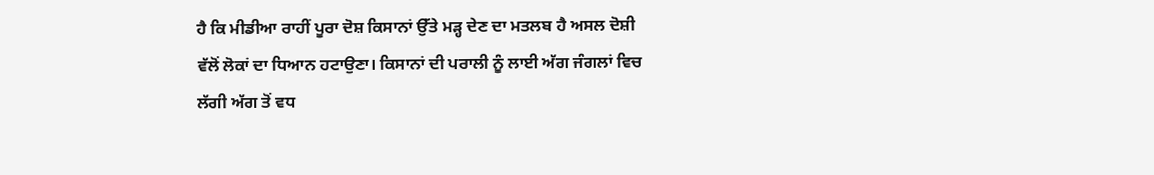ਹੈ ਕਿ ਮੀਡੀਆ ਰਾਹੀਂ ਪੂਰਾ ਦੋਸ਼ ਕਿਸਾਨਾਂ ਉੱਤੇ ਮੜ੍ਹ ਦੇਣ ਦਾ ਮਤਲਬ ਹੈ ਅਸਲ ਦੋਸ਼ੀ
ਵੱਲੋਂ ਲੋਕਾਂ ਦਾ ਧਿਆਨ ਹਟਾਉਣਾ। ਕਿਸਾਨਾਂ ਦੀ ਪਰਾਲੀ ਨੂੰ ਲਾਈ ਅੱਗ ਜੰਗਲਾਂ ਵਿਚ
ਲੱਗੀ ਅੱਗ ਤੋਂ ਵਧ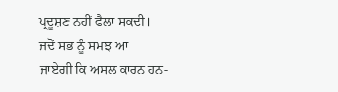ਪ੍ਰਦੂਸ਼ਣ ਨਹੀਂ ਫੈਲਾ ਸਕਦੀ।
ਜਦੋਂ ਸਭ ਨੂੰ ਸਮਝ ਆ
ਜਾਏਗੀ ਕਿ ਅਸਲ ਕਾਰਨ ਹਨ-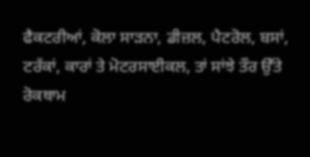ਫੈਕਟਰੀਆਂ, ਕੋਲਾ ਸਾੜਨਾ, ਡੀਜ਼ਲ, ਪੈਟਰੋਲ, ਬਸਾਂ,
ਟਰੱਕਾਂ, ਕਾਰਾਂ ਤੇ ਮੋਟਰਸਾਈਕਲ, ਤਾਂ ਸਾਂਝੇ ਤੌਰ ਉੱਤੇ ਰੋਕਥਾਮ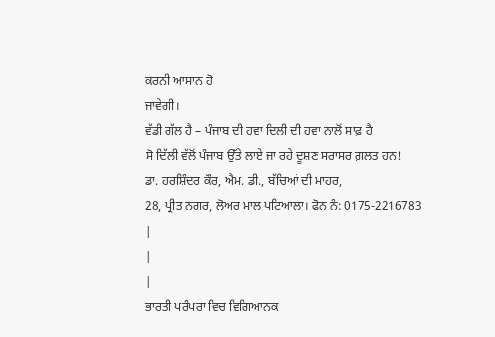ਕਰਨੀ ਆਸਾਨ ਹੋ
ਜਾਵੇਗੀ।
ਵੱਡੀ ਗੱਲ ਹੈ – ਪੰਜਾਬ ਦੀ ਹਵਾ ਦਿਲੀ ਦੀ ਹਵਾ ਨਾਲੋਂ ਸਾਫ਼ ਹੈ
ਸੋ ਦਿੱਲੀ ਵੱਲੋਂ ਪੰਜਾਬ ਉੱਤੇ ਲਾਏ ਜਾ ਰਹੇ ਦੂਸ਼ਣ ਸਰਾਸਰ ਗ਼ਲਤ ਹਨ!
ਡਾ. ਹਰਸ਼ਿੰਦਰ ਕੌਰ, ਐਮ. ਡੀ., ਬੱਚਿਆਂ ਦੀ ਮਾਹਰ,
28, ਪ੍ਰੀਤ ਨਗਰ, ਲੋਅਰ ਮਾਲ ਪਟਿਆਲਾ। ਫੋਨ ਨੰ: 0175-2216783
|
|
|
ਭਾਰਤੀ ਪਰੰਪਰਾ ਵਿਚ ਵਿਗਿਆਨਕ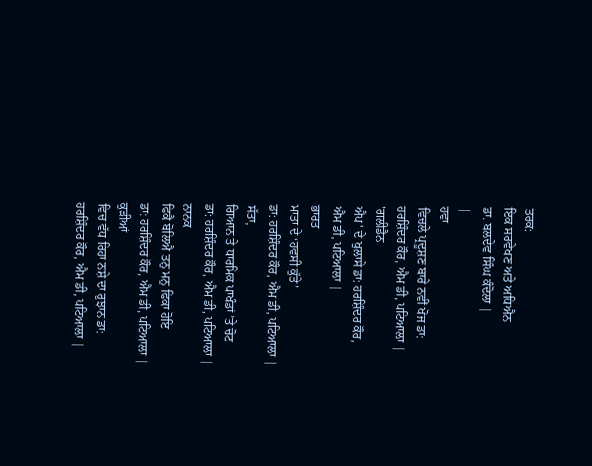ਤਰਕ:
ਇਕ ਸਰਵੇਖਣ ਅਤੇ ਅਧਿਐਨ
ਡਾ. ਬਲਦੇਵ ਸਿੰਘ ਕੰਦੋਲਾ |
|
ਹਵਾ
ਵਿਚਲੇ ਪ੍ਰਦੂਸ਼ਣ ਬਾਰੇ ਨਵੀਂ ਖੋਜ ਡਾ:
ਹਰਸ਼ਿੰਦਰ ਕੌਰ, ਐਮ ਡੀ, ਪਟਿਆਲਾ |
'ਗਲੀਡੈਨ
ਐਪ' ਦੇ ਖੁਲਾਸੇ ਡਾ: ਹਰਸ਼ਿੰਦਰ ਕੌਰ,
ਐਮ ਡੀ, ਪਟਿਆਲਾ |
ਭਾਰਤ
ਮਾਤਾ ਦੇ ‘ਹਵਸੀ ਕੁੱਤੇ’
ਡਾ: ਹਰਸ਼ਿੰਦਰ ਕੌਰ, ਐਮ ਡੀ, ਪਟਿਆਲਾ |
ਸੱਤਾ,
ਗਿਆਨ ਤੇ ਧਾਰਮਿਕ ਪਾਖੰਡਾਂ ’ਤੇ ਚੋਟ
ਡਾ: ਹਰਸ਼ਿੰਦਰ ਕੌਰ, ਐਮ ਡੀ, ਪਟਿਆਲਾ |
ਨਾਨਕ
ਫਿਕੈ ਬੋਲਿਐ ਤਨੁ ਮਨੁ ਫਿਕਾ ਹੋਇ
ਡਾ: ਹਰਸ਼ਿੰਦਰ ਕੌਰ, ਐਮ ਡੀ, ਪਟਿਆਲਾ |
ਕੁੜੀਆਂ
ਵਿਚ ਵੱਧ ਰਿਹਾ ਨਸ਼ੇ ਦਾ ਰੁਝਾਨ ਡਾ:
ਹਰਸ਼ਿੰਦਰ ਕੌਰ, ਐਮ ਡੀ, ਪਟਿਆਲਾ |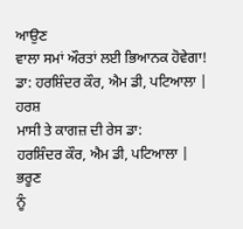ਆਉਣ
ਵਾਲਾ ਸਮਾਂ ਔਰਤਾਂ ਲਈ ਭਿਆਨਕ ਹੋਵੇਗਾ!
ਡਾ: ਹਰਸ਼ਿੰਦਰ ਕੌਰ, ਐਮ ਡੀ, ਪਟਿਆਲਾ |
ਹਰਸ਼
ਮਾਸੀ ਤੇ ਕਾਗਜ਼ ਦੀ ਰੇਸ ਡਾ:
ਹਰਸ਼ਿੰਦਰ ਕੌਰ, ਐਮ ਡੀ, ਪਟਿਆਲਾ |
ਭਰੂਣ
ਨੂੰ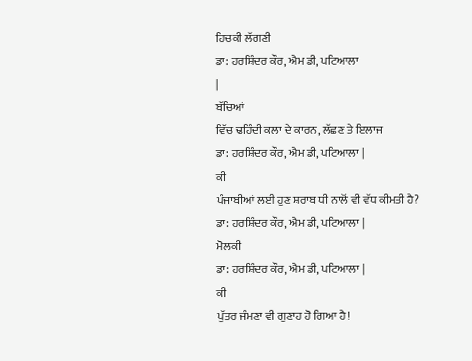ਹਿਚਕੀ ਲੱਗਣੀ
ਡਾ: ਹਰਸ਼ਿੰਦਰ ਕੌਰ, ਐਮ ਡੀ, ਪਟਿਆਲਾ
|
ਬੱਚਿਆਂ
ਵਿੱਚ ਢਹਿੰਦੀ ਕਲਾ ਦੇ ਕਾਰਨ, ਲੱਛਣ ਤੇ ਇਲਾਜ
ਡਾ: ਹਰਸ਼ਿੰਦਰ ਕੌਰ, ਐਮ ਡੀ, ਪਟਿਆਲਾ |
ਕੀ
ਪੰਜਾਬੀਆਂ ਲਈ ਹੁਣ ਸ਼ਰਾਬ ਧੀ ਨਾਲੋਂ ਵੀ ਵੱਧ ਕੀਮਤੀ ਹੈ?
ਡਾ: ਹਰਸ਼ਿੰਦਰ ਕੌਰ, ਐਮ ਡੀ, ਪਟਿਆਲਾ |
ਮੋਲਕੀ
ਡਾ: ਹਰਸ਼ਿੰਦਰ ਕੌਰ, ਐਮ ਡੀ, ਪਟਿਆਲਾ |
ਕੀ
ਪੁੱਤਰ ਜੰਮਣਾ ਵੀ ਗੁਣਾਹ ਹੋ ਗਿਆ ਹੈ!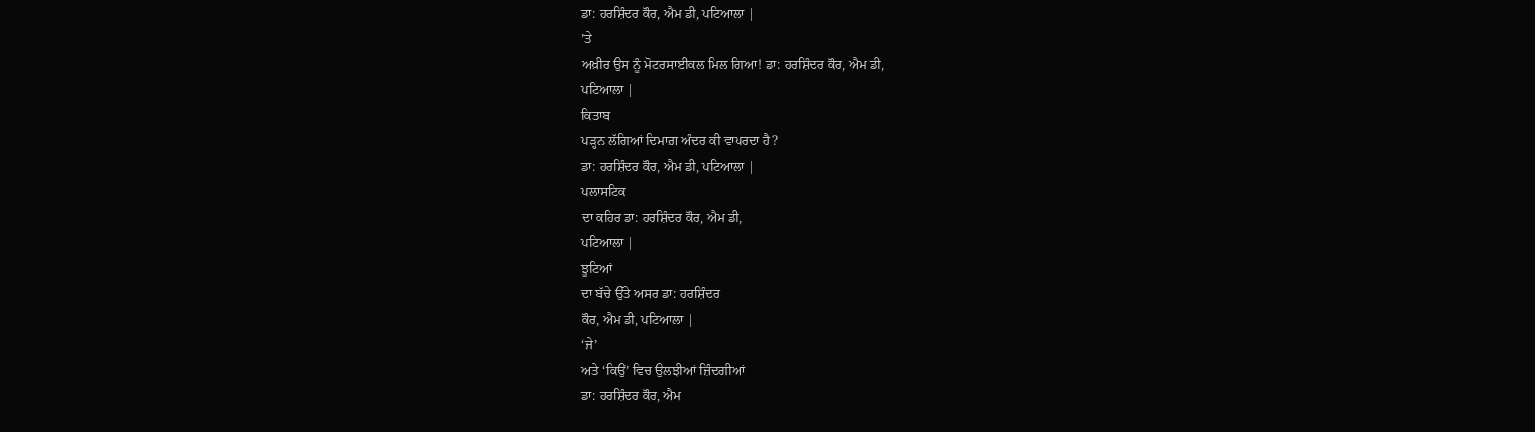ਡਾ: ਹਰਸ਼ਿੰਦਰ ਕੌਰ, ਐਮ ਡੀ, ਪਟਿਆਲਾ |
’ਤੇ
ਅਖ਼ੀਰ ਉਸ ਨੂੰ ਮੋਟਰਸਾਈਕਲ ਮਿਲ ਗਿਆ! ਡਾ: ਹਰਸ਼ਿੰਦਰ ਕੌਰ, ਐਮ ਡੀ,
ਪਟਿਆਲਾ |
ਕਿਤਾਬ
ਪੜ੍ਹਨ ਲੱਗਿਆਂ ਦਿਮਾਗ਼ ਅੰਦਰ ਕੀ ਵਾਪਰਦਾ ਹੈ?
ਡਾ: ਹਰਸ਼ਿੰਦਰ ਕੌਰ, ਐਮ ਡੀ, ਪਟਿਆਲਾ |
ਪਲਾਸਟਿਕ
ਦਾ ਕਹਿਰ ਡਾ: ਹਰਸ਼ਿੰਦਰ ਕੌਰ, ਐਮ ਡੀ,
ਪਟਿਆਲਾ |
ਝੂਟਿਆਂ
ਦਾ ਬੱਚੇ ਉੱਤੇ ਅਸਰ ਡਾ: ਹਰਸ਼ਿੰਦਰ
ਕੌਰ, ਐਮ ਡੀ, ਪਟਿਆਲਾ |
‘ਜੇ’
ਅਤੇ ‘ਕਿਉਂ’ ਵਿਚ ਉਲਝੀਆਂ ਜ਼ਿੰਦਗੀਆਂ
ਡਾ: ਹਰਸ਼ਿੰਦਰ ਕੌਰ, ਐਮ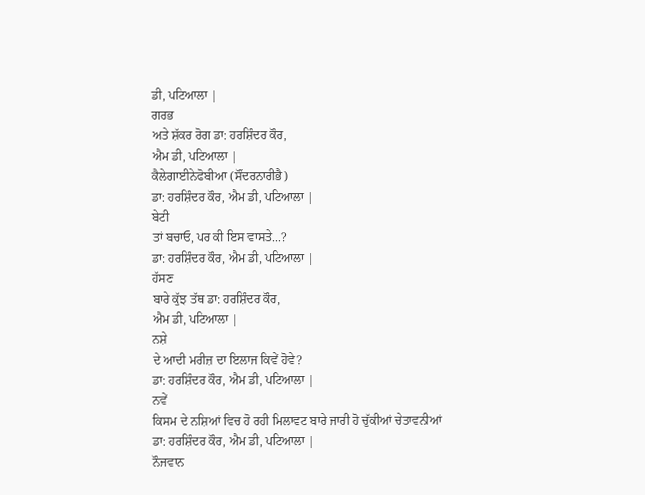ਡੀ, ਪਟਿਆਲਾ |
ਗਰਭ
ਅਤੇ ਸ਼ੱਕਰ ਰੋਗ ਡਾ: ਹਰਸ਼ਿੰਦਰ ਕੌਰ,
ਐਮ ਡੀ, ਪਟਿਆਲਾ |
ਕੈਲੇਗਾਈਨੇਫੋਬੀਆ (ਸੌਂਦਰਨਾਰੀਭੈ)
ਡਾ: ਹਰਸ਼ਿੰਦਰ ਕੌਰ, ਐਮ ਡੀ, ਪਟਿਆਲਾ |
ਬੇਟੀ
ਤਾਂ ਬਚਾਓ, ਪਰ ਕੀ ਇਸ ਵਾਸਤੇ...?
ਡਾ: ਹਰਸ਼ਿੰਦਰ ਕੌਰ, ਐਮ ਡੀ, ਪਟਿਆਲਾ |
ਹੱਸਣ
ਬਾਰੇ ਕੁੱਝ ਤੱਥ ਡਾ: ਹਰਸ਼ਿੰਦਰ ਕੌਰ,
ਐਮ ਡੀ, ਪਟਿਆਲਾ |
ਨਸ਼ੇ
ਦੇ ਆਦੀ ਮਰੀਜ਼ ਦਾ ਇਲਾਜ ਕਿਵੇਂ ਹੋਵੇ?
ਡਾ: ਹਰਸ਼ਿੰਦਰ ਕੌਰ, ਐਮ ਡੀ, ਪਟਿਆਲਾ |
ਨਵੇਂ
ਕਿਸਮ ਦੇ ਨਸ਼ਿਆਂ ਵਿਚ ਹੋ ਰਹੀ ਮਿਲਾਵਟ ਬਾਰੇ ਜਾਰੀ ਹੋ ਚੁੱਕੀਆਂ ਚੇਤਾਵਨੀਆਂ
ਡਾ: ਹਰਸ਼ਿੰਦਰ ਕੌਰ, ਐਮ ਡੀ, ਪਟਿਆਲਾ |
ਨੌਜਵਾਨ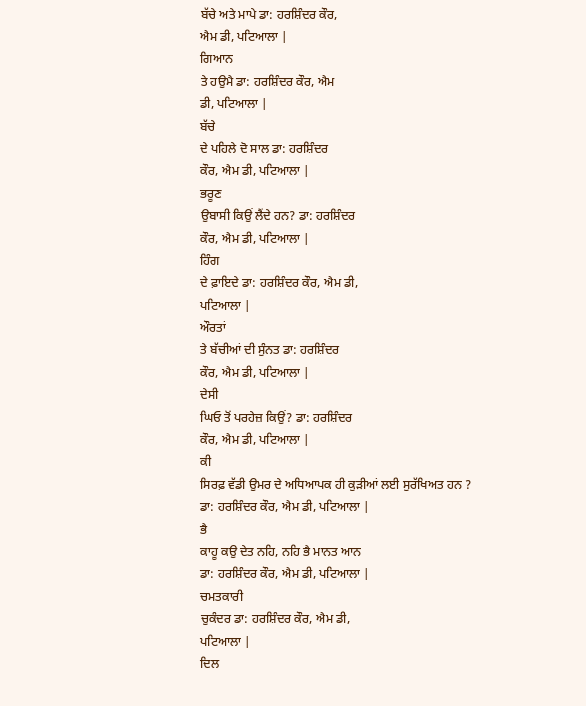ਬੱਚੇ ਅਤੇ ਮਾਪੇ ਡਾ: ਹਰਸ਼ਿੰਦਰ ਕੌਰ,
ਐਮ ਡੀ, ਪਟਿਆਲਾ |
ਗਿਆਨ
ਤੇ ਹਉਮੈ ਡਾ: ਹਰਸ਼ਿੰਦਰ ਕੌਰ, ਐਮ
ਡੀ, ਪਟਿਆਲਾ |
ਬੱਚੇ
ਦੇ ਪਹਿਲੇ ਦੋ ਸਾਲ ਡਾ: ਹਰਸ਼ਿੰਦਰ
ਕੌਰ, ਐਮ ਡੀ, ਪਟਿਆਲਾ |
ਭਰੂਣ
ਉਬਾਸੀ ਕਿਉਂ ਲੈਂਦੇ ਹਨ? ਡਾ: ਹਰਸ਼ਿੰਦਰ
ਕੌਰ, ਐਮ ਡੀ, ਪਟਿਆਲਾ |
ਹਿੰਗ
ਦੇ ਫ਼ਾਇਦੇ ਡਾ: ਹਰਸ਼ਿੰਦਰ ਕੌਰ, ਐਮ ਡੀ,
ਪਟਿਆਲਾ |
ਔਰਤਾਂ
ਤੇ ਬੱਚੀਆਂ ਦੀ ਸੁੰਨਤ ਡਾ: ਹਰਸ਼ਿੰਦਰ
ਕੌਰ, ਐਮ ਡੀ, ਪਟਿਆਲਾ |
ਦੇਸੀ
ਘਿਓ ਤੋਂ ਪਰਹੇਜ਼ ਕਿਉਂ? ਡਾ: ਹਰਸ਼ਿੰਦਰ
ਕੌਰ, ਐਮ ਡੀ, ਪਟਿਆਲਾ |
ਕੀ
ਸਿਰਫ਼ ਵੱਡੀ ਉਮਰ ਦੇ ਅਧਿਆਪਕ ਹੀ ਕੁੜੀਆਂ ਲਈ ਸੁਰੱਖਿਅਤ ਹਨ ?
ਡਾ: ਹਰਸ਼ਿੰਦਰ ਕੌਰ, ਐਮ ਡੀ, ਪਟਿਆਲਾ |
ਭੈ
ਕਾਹੂ ਕਉ ਦੇਤ ਨਹਿ, ਨਹਿ ਭੈ ਮਾਨਤ ਆਨ
ਡਾ: ਹਰਸ਼ਿੰਦਰ ਕੌਰ, ਐਮ ਡੀ, ਪਟਿਆਲਾ |
ਚਮਤਕਾਰੀ
ਚੁਕੰਦਰ ਡਾ: ਹਰਸ਼ਿੰਦਰ ਕੌਰ, ਐਮ ਡੀ,
ਪਟਿਆਲਾ |
ਦਿਲ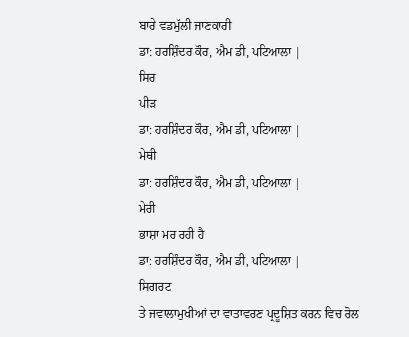ਬਾਰੇ ਵਡਮੁੱਲੀ ਜਾਣਕਾਰੀ
ਡਾ: ਹਰਸ਼ਿੰਦਰ ਕੌਰ, ਐਮ ਡੀ, ਪਟਿਆਲਾ |
ਸਿਰ
ਪੀੜ
ਡਾ: ਹਰਸ਼ਿੰਦਰ ਕੌਰ, ਐਮ ਡੀ, ਪਟਿਆਲਾ |
ਮੇਥੀ
ਡਾ: ਹਰਸ਼ਿੰਦਰ ਕੌਰ, ਐਮ ਡੀ, ਪਟਿਆਲਾ |
ਮੇਰੀ
ਭਾਸ਼ਾ ਮਰ ਰਹੀ ਹੈ
ਡਾ: ਹਰਸ਼ਿੰਦਰ ਕੌਰ, ਐਮ ਡੀ, ਪਟਿਆਲਾ |
ਸਿਗਰਟ
ਤੇ ਜਵਾਲਾਮੁਖੀਆਂ ਦਾ ਵਾਤਾਵਰਣ ਪ੍ਰਦੂਸ਼ਿਤ ਕਰਨ ਵਿਚ ਰੋਲ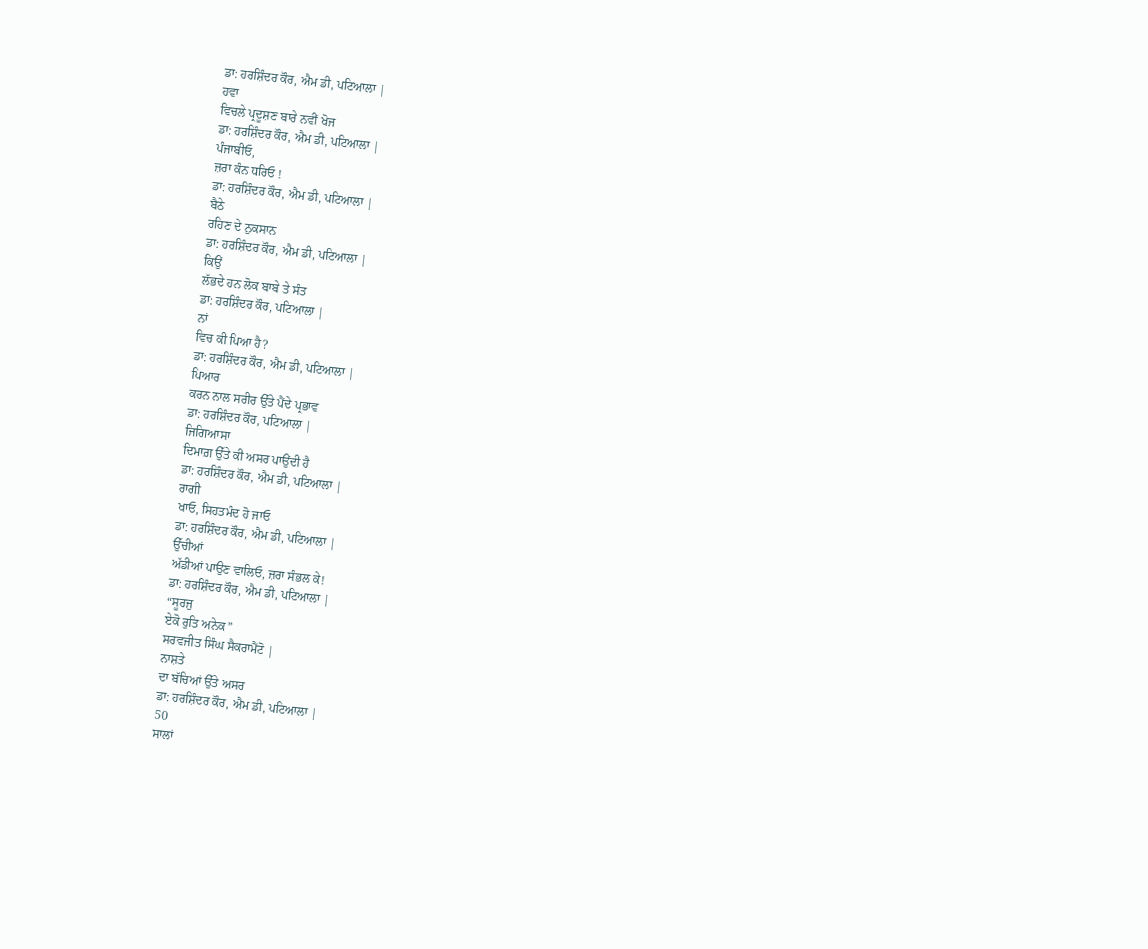ਡਾ: ਹਰਸ਼ਿੰਦਰ ਕੌਰ, ਐਮ ਡੀ, ਪਟਿਆਲਾ |
ਹਵਾ
ਵਿਚਲੇ ਪ੍ਰਦੂਸ਼ਣ ਬਾਰੇ ਨਵੀਂ ਖੋਜ
ਡਾ: ਹਰਸ਼ਿੰਦਰ ਕੌਰ, ਐਮ ਡੀ, ਪਟਿਆਲਾ |
ਪੰਜਾਬੀਓ,
ਜ਼ਰਾ ਕੰਨ ਧਰਿਓ !
ਡਾ: ਹਰਸ਼ਿੰਦਰ ਕੌਰ, ਐਮ ਡੀ, ਪਟਿਆਲਾ |
ਬੈਠੇ
ਰਹਿਣ ਦੇ ਨੁਕਸਾਨ
ਡਾ: ਹਰਸ਼ਿੰਦਰ ਕੌਰ, ਐਮ ਡੀ, ਪਟਿਆਲਾ |
ਕਿਉਂ
ਲੱਭਦੇ ਹਨ ਲੋਕ ਬਾਬੇ ਤੇ ਸੰਤ
ਡਾ: ਹਰਸ਼ਿੰਦਰ ਕੌਰ, ਪਟਿਆਲਾ |
ਨਾਂ
ਵਿਚ ਕੀ ਪਿਆ ਹੈ?
ਡਾ: ਹਰਸ਼ਿੰਦਰ ਕੌਰ, ਐਮ ਡੀ, ਪਟਿਆਲਾ |
ਪਿਆਰ
ਕਰਨ ਨਾਲ ਸਰੀਰ ਉੱਤੇ ਪੈਂਦੇ ਪ੍ਰਭਾਵ
ਡਾ: ਹਰਸ਼ਿੰਦਰ ਕੌਰ, ਪਟਿਆਲਾ |
ਜਿਗਿਆਸਾ
ਦਿਮਾਗ਼ ਉੱਤੇ ਕੀ ਅਸਰ ਪਾਉਂਦੀ ਹੈ
ਡਾ: ਹਰਸ਼ਿੰਦਰ ਕੌਰ, ਐਮ ਡੀ, ਪਟਿਆਲਾ |
ਰਾਗੀ
ਖਾਓ, ਸਿਹਤਮੰਦ ਹੋ ਜਾਓ
ਡਾ: ਹਰਸ਼ਿੰਦਰ ਕੌਰ, ਐਮ ਡੀ, ਪਟਿਆਲਾ |
ਉੱਚੀਆਂ
ਅੱਡੀਆਂ ਪਾਉਣ ਵਾਲਿਓ, ਜ਼ਰਾ ਸੰਭਲ ਕੇ!
ਡਾ: ਹਰਸ਼ਿੰਦਰ ਕੌਰ, ਐਮ ਡੀ, ਪਟਿਆਲਾ |
“ਸੂਰਜੁ
ਏਕੋ ਰੁਤਿ ਅਨੇਕ”
ਸਰਵਜੀਤ ਸਿੰਘ ਸੈਕਰਾਮੈਂਟੋ |
ਨਾਸ਼ਤੇ
ਦਾ ਬੱਚਿਆਂ ਉੱਤੇ ਅਸਰ
ਡਾ: ਹਰਸ਼ਿੰਦਰ ਕੌਰ, ਐਮ ਡੀ, ਪਟਿਆਲਾ |
50
ਸਾਲਾਂ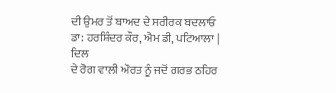ਦੀ ਉਮਰ ਤੋਂ ਬਾਅਦ ਦੇ ਸਰੀਰਕ ਬਦਲਾਓ
ਡਾ: ਹਰਸ਼ਿੰਦਰ ਕੌਰ, ਐਮ ਡੀ, ਪਟਿਆਲਾ |
ਦਿਲ
ਦੇ ਰੋਗ ਵਾਲੀ ਔਰਤ ਨੂੰ ਜਦੋਂ ਗਰਭ ਠਹਿਰ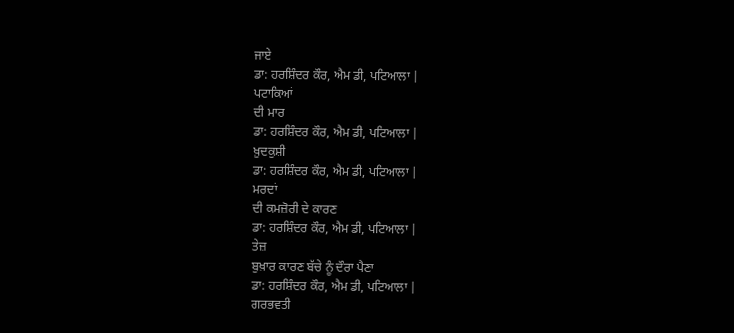ਜਾਏ
ਡਾ: ਹਰਸ਼ਿੰਦਰ ਕੌਰ, ਐਮ ਡੀ, ਪਟਿਆਲਾ |
ਪਟਾਕਿਆਂ
ਦੀ ਮਾਰ
ਡਾ: ਹਰਸ਼ਿੰਦਰ ਕੌਰ, ਐਮ ਡੀ, ਪਟਿਆਲਾ |
ਖ਼ੁਦਕੁਸ਼ੀ
ਡਾ: ਹਰਸ਼ਿੰਦਰ ਕੌਰ, ਐਮ ਡੀ, ਪਟਿਆਲਾ |
ਮਰਦਾਂ
ਦੀ ਕਮਜ਼ੋਰੀ ਦੇ ਕਾਰਣ
ਡਾ: ਹਰਸ਼ਿੰਦਰ ਕੌਰ, ਐਮ ਡੀ, ਪਟਿਆਲਾ |
ਤੇਜ਼
ਬੁਖ਼ਾਰ ਕਾਰਣ ਬੱਚੇ ਨੂੰ ਦੌਰਾ ਪੈਣਾ
ਡਾ: ਹਰਸ਼ਿੰਦਰ ਕੌਰ, ਐਮ ਡੀ, ਪਟਿਆਲਾ |
ਗਰਭਵਤੀ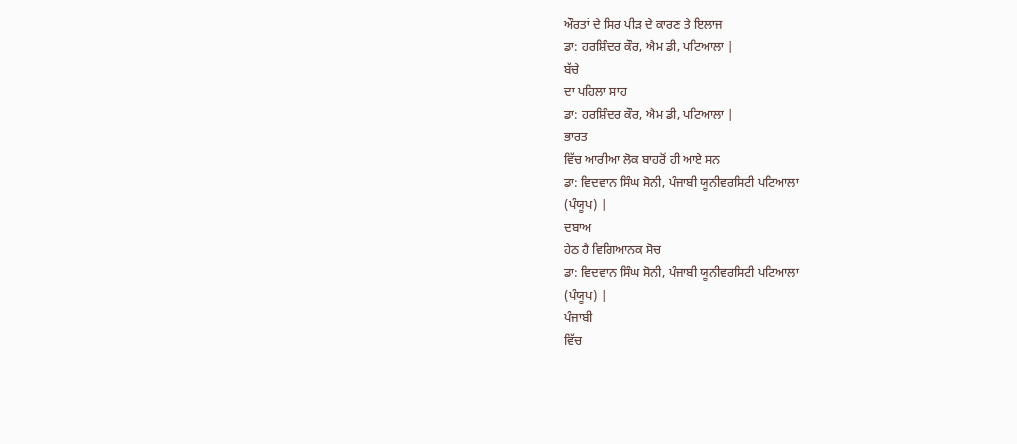ਔਰਤਾਂ ਦੇ ਸਿਰ ਪੀੜ ਦੇ ਕਾਰਣ ਤੇ ਇਲਾਜ
ਡਾ: ਹਰਸ਼ਿੰਦਰ ਕੌਰ, ਐਮ ਡੀ, ਪਟਿਆਲਾ |
ਬੱਚੇ
ਦਾ ਪਹਿਲਾ ਸਾਹ
ਡਾ: ਹਰਸ਼ਿੰਦਰ ਕੌਰ, ਐਮ ਡੀ, ਪਟਿਆਲਾ |
ਭਾਰਤ
ਵਿੱਚ ਆਰੀਆ ਲੋਕ ਬਾਹਰੋਂ ਹੀ ਆਏ ਸਨ
ਡਾ: ਵਿਦਵਾਨ ਸਿੰਘ ਸੋਨੀ, ਪੰਜਾਬੀ ਯੂਨੀਵਰਸਿਟੀ ਪਟਿਆਲਾ
(ਪੰਯੂਪ) |
ਦਬਾਅ
ਹੇਠ ਹੈ ਵਿਗਿਆਨਕ ਸੋਚ
ਡਾ: ਵਿਦਵਾਨ ਸਿੰਘ ਸੋਨੀ, ਪੰਜਾਬੀ ਯੂਨੀਵਰਸਿਟੀ ਪਟਿਆਲਾ
(ਪੰਯੂਪ) |
ਪੰਜਾਬੀ
ਵਿੱਚ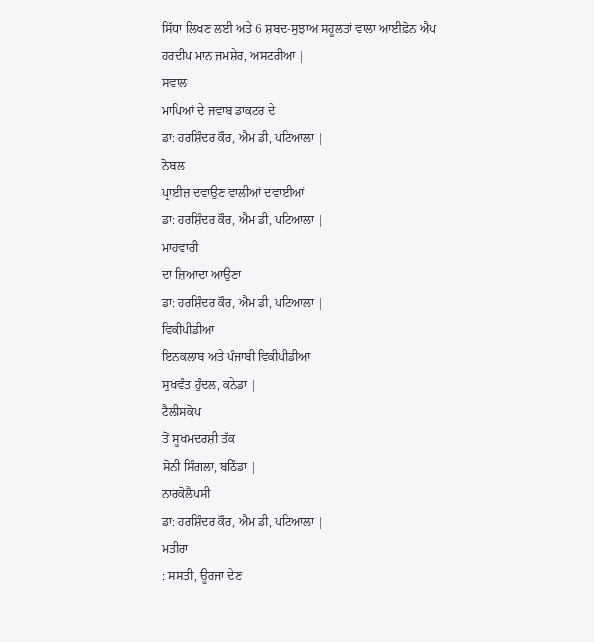ਸਿੱਧਾ ਲਿਖਣ ਲਈ ਅਤੇ 6 ਸ਼ਬਦ-ਸੁਝਾਅ ਸਹੂਲਤਾਂ ਵਾਲਾ ਆਈਫ਼ੋਨ ਐਪ
ਹਰਦੀਪ ਮਾਨ ਜਮਸ਼ੇਰ, ਅਸਟਰੀਆ |
ਸਵਾਲ
ਮਾਪਿਆਂ ਦੇ ਜਵਾਬ ਡਾਕਟਰ ਦੇ
ਡਾ: ਹਰਸ਼ਿੰਦਰ ਕੌਰ, ਐਮ ਡੀ, ਪਟਿਆਲਾ |
ਨੋਬਲ
ਪ੍ਰਾਈਜ਼ ਦਵਾਉਣ ਵਾਲੀਆਂ ਦਵਾਈਆਂ
ਡਾ: ਹਰਸ਼ਿੰਦਰ ਕੌਰ, ਐਮ ਡੀ, ਪਟਿਆਲਾ |
ਮਾਹਵਾਰੀ
ਦਾ ਜ਼ਿਆਦਾ ਆਉਣਾ
ਡਾ: ਹਰਸ਼ਿੰਦਰ ਕੌਰ, ਐਮ ਡੀ, ਪਟਿਆਲਾ |
ਵਿਕੀਪੀਡੀਆ
ਇਨਕਲਾਬ ਅਤੇ ਪੰਜਾਬੀ ਵਿਕੀਪੀਡੀਆ
ਸੁਖਵੰਤ ਹੁੰਦਲ, ਕਨੇਡਾ |
ਟੈਲੀਸਕੋਪ
ਤੋਂ ਸੂਖਮਦਰਸ਼ੀ ਤੱਕ
ਸੋਨੀ ਸਿੰਗਲਾ, ਬਠਿੰਡਾ |
ਨਾਰਕੋਲੈਪਸੀ
ਡਾ: ਹਰਸ਼ਿੰਦਰ ਕੌਰ, ਐਮ ਡੀ, ਪਟਿਆਲਾ |
ਮਤੀਰਾ
: ਸਸਤੀ, ਊਰਜਾ ਦੇਣ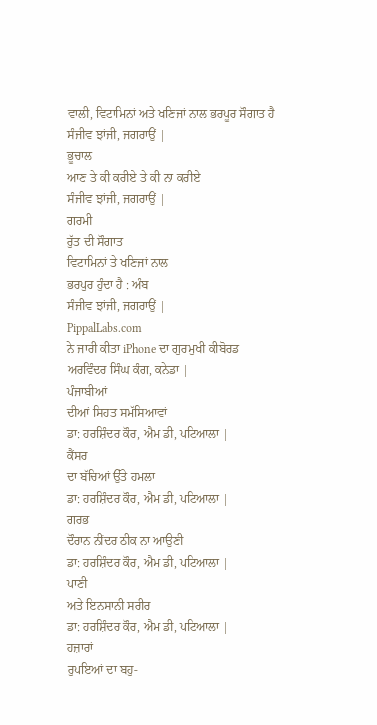ਵਾਲੀ, ਵਿਟਾਮਿਨਾਂ ਅਤੇ ਖਣਿਜਾਂ ਨਾਲ ਭਰਪੂਰ ਸੌਗਾਤ ਹੈ
ਸੰਜੀਵ ਝਾਂਜੀ, ਜਗਰਾਉਂ |
ਭੂਚਾਲ
ਆਣ ਤੇ ਕੀ ਕਰੀਏ ਤੇ ਕੀ ਨਾ ਕਰੀਏ
ਸੰਜੀਵ ਝਾਂਜੀ, ਜਗਰਾਉਂ |
ਗਰਮੀ
ਰੁੱਤ ਦੀ ਸੌਗਾਤ
ਵਿਟਾਮਿਨਾਂ ਤੇ ਖਣਿਜਾਂ ਨਾਲ
ਭਰਪੁਰ ਹੁੰਦਾ ਹੈ : ਅੰਬ
ਸੰਜੀਵ ਝਾਂਜੀ, ਜਗਰਾਉਂ |
PippalLabs.com
ਨੇ ਜਾਰੀ ਕੀਤਾ iPhone ਦਾ ਗੁਰਮੁਖੀ ਕੀਬੋਰਡ
ਅਰਵਿੰਦਰ ਸਿੰਘ ਕੰਗ, ਕਨੇਡਾ |
ਪੰਜਾਬੀਆਂ
ਦੀਆਂ ਸਿਹਤ ਸਮੱਸਿਆਵਾਂ
ਡਾ: ਹਰਸ਼ਿੰਦਰ ਕੌਰ, ਐਮ ਡੀ, ਪਟਿਆਲਾ |
ਕੈਂਸਰ
ਦਾ ਬੱਚਿਆਂ ਉੱਤੇ ਹਮਲਾ
ਡਾ: ਹਰਸ਼ਿੰਦਰ ਕੌਰ, ਐਮ ਡੀ, ਪਟਿਆਲਾ |
ਗਰਭ
ਦੌਰਾਨ ਨੀਂਦਰ ਠੀਕ ਨਾ ਆਉਣੀ
ਡਾ: ਹਰਸ਼ਿੰਦਰ ਕੌਰ, ਐਮ ਡੀ, ਪਟਿਆਲਾ |
ਪਾਣੀ
ਅਤੇ ਇਨਸਾਨੀ ਸਰੀਰ
ਡਾ: ਹਰਸ਼ਿੰਦਰ ਕੌਰ, ਐਮ ਡੀ, ਪਟਿਆਲਾ |
ਹਜ਼ਾਰਾਂ
ਰੁਪਇਆਂ ਦਾ ਬਹੁ-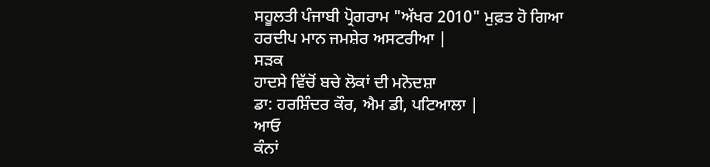ਸਹੂਲਤੀ ਪੰਜਾਬੀ ਪ੍ਰੋਗਰਾਮ "ਅੱਖਰ 2010" ਮੁਫ਼ਤ ਹੋ ਗਿਆ
ਹਰਦੀਪ ਮਾਨ ਜਮਸ਼ੇਰ ਅਸਟਰੀਆ |
ਸੜਕ
ਹਾਦਸੇ ਵਿੱਚੋਂ ਬਚੇ ਲੋਕਾਂ ਦੀ ਮਨੋਦਸ਼ਾ
ਡਾ: ਹਰਸ਼ਿੰਦਰ ਕੌਰ, ਐਮ ਡੀ, ਪਟਿਆਲਾ |
ਆਓ
ਕੰਨਾਂ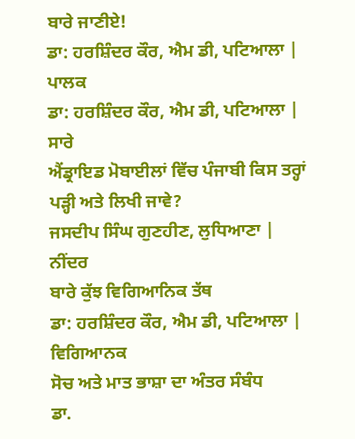ਬਾਰੇ ਜਾਣੀਏ!
ਡਾ: ਹਰਸ਼ਿੰਦਰ ਕੌਰ, ਐਮ ਡੀ, ਪਟਿਆਲਾ |
ਪਾਲਕ
ਡਾ: ਹਰਸ਼ਿੰਦਰ ਕੌਰ, ਐਮ ਡੀ, ਪਟਿਆਲਾ |
ਸਾਰੇ
ਐਂਡ੍ਰਾਇਡ ਮੋਬਾਈਲਾਂ ਵਿੱਚ ਪੰਜਾਬੀ ਕਿਸ ਤਰ੍ਹਾਂ ਪੜ੍ਹੀ ਅਤੇ ਲਿਖੀ ਜਾਵੇ?
ਜਸਦੀਪ ਸਿੰਘ ਗੁਣਹੀਣ, ਲੁਧਿਆਣਾ |
ਨੀਂਦਰ
ਬਾਰੇ ਕੁੱਝ ਵਿਗਿਆਨਿਕ ਤੱਥ
ਡਾ: ਹਰਸ਼ਿੰਦਰ ਕੌਰ, ਐਮ ਡੀ, ਪਟਿਆਲਾ |
ਵਿਗਿਆਨਕ
ਸੋਚ ਅਤੇ ਮਾਤ ਭਾਸ਼ਾ ਦਾ ਅੰਤਰ ਸੰਬੰਧ
ਡਾ.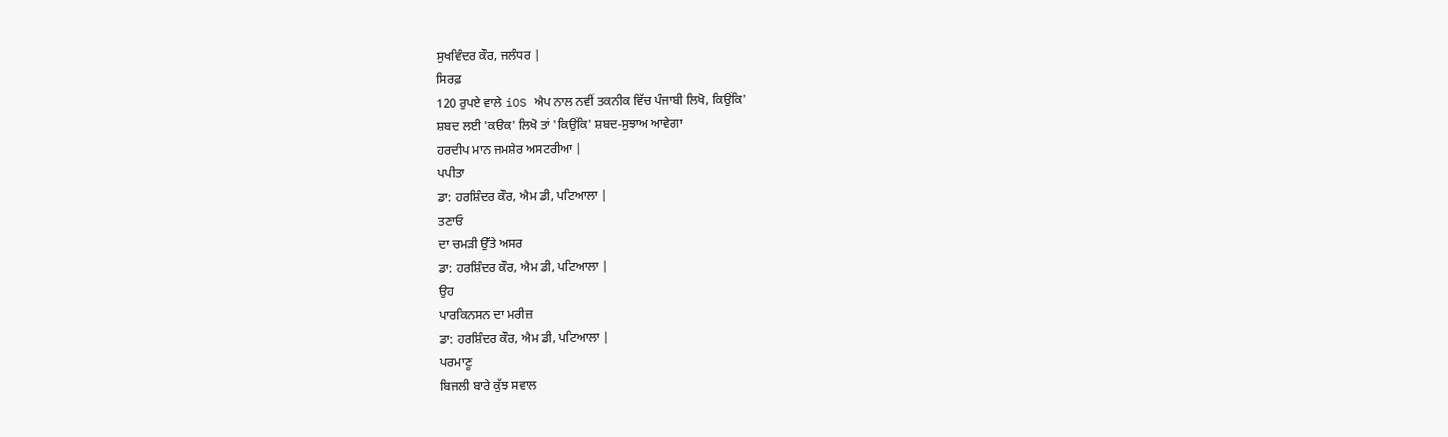ਸੁਖਵਿੰਦਰ ਕੌਰ, ਜਲੰਧਰ |
ਸਿਰਫ਼
120 ਰੁਪਏ ਵਾਲੇ iOS ਐਪ ਨਾਲ ਨਵੀਂ ਤਕਨੀਕ ਵਿੱਚ ਪੰਜਾਬੀ ਲਿਖੋ, ਕਿਉਂਕਿ'
ਸ਼ਬਦ ਲਈ 'ਕੳਕ' ਲਿਖੋ ਤਾਂ 'ਕਿਉਂਕਿ' ਸ਼ਬਦ-ਸੁਝਾਅ ਆਵੇਗਾ
ਹਰਦੀਪ ਮਾਨ ਜਮਸ਼ੇਰ ਅਸਟਰੀਆ |
ਪਪੀਤਾ
ਡਾ: ਹਰਸ਼ਿੰਦਰ ਕੌਰ, ਐਮ ਡੀ, ਪਟਿਆਲਾ |
ਤਣਾਓ
ਦਾ ਚਮੜੀ ਉੱਤੇ ਅਸਰ
ਡਾ: ਹਰਸ਼ਿੰਦਰ ਕੌਰ, ਐਮ ਡੀ, ਪਟਿਆਲਾ |
ਉਹ
ਪਾਰਕਿਨਸਨ ਦਾ ਮਰੀਜ਼
ਡਾ: ਹਰਸ਼ਿੰਦਰ ਕੌਰ, ਐਮ ਡੀ, ਪਟਿਆਲਾ |
ਪਰਮਾਣੂ
ਬਿਜਲੀ ਬਾਰੇ ਕੁੱਝ ਸਵਾਲ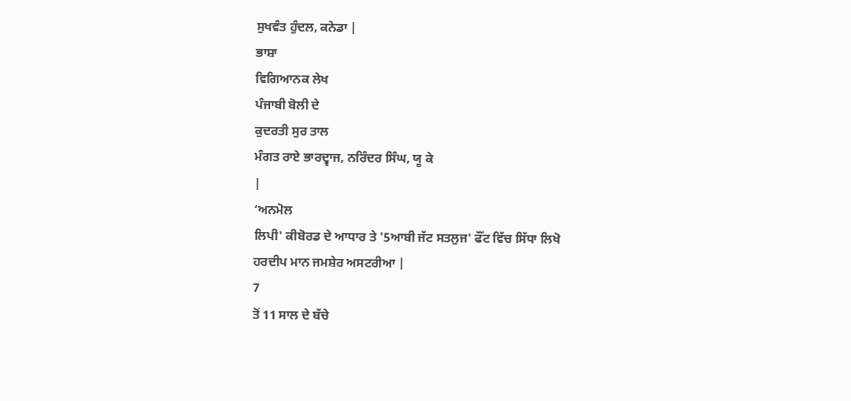ਸੁਖਵੰਤ ਹੁੰਦਲ, ਕਨੇਡਾ |
ਭਾਸ਼ਾ
ਵਿਗਿਆਨਕ ਲੇਖ
ਪੰਜਾਬੀ ਬੋਲੀ ਦੇ
ਕੁਦਰਤੀ ਸੁਰ ਤਾਲ
ਮੰਗਤ ਰਾਏ ਭਾਰਦ੍ਵਾਜ, ਨਰਿੰਦਰ ਸਿੰਘ, ਯੂ ਕੇ
|
‘ਅਨਮੋਲ
ਲਿਪੀ' ਕੀਬੋਰਡ ਦੇ ਆਧਾਰ ਤੇ '5ਆਬੀ ਜੱਟ ਸਤਲੁਜ' ਫੌਂਟ ਵਿੱਚ ਸਿੱਧਾ ਲਿਖੋ
ਹਰਦੀਪ ਮਾਨ ਜਮਸ਼ੇਰ ਅਸਟਰੀਆ |
7
ਤੋਂ 11 ਸਾਲ ਦੇ ਬੱਚੇ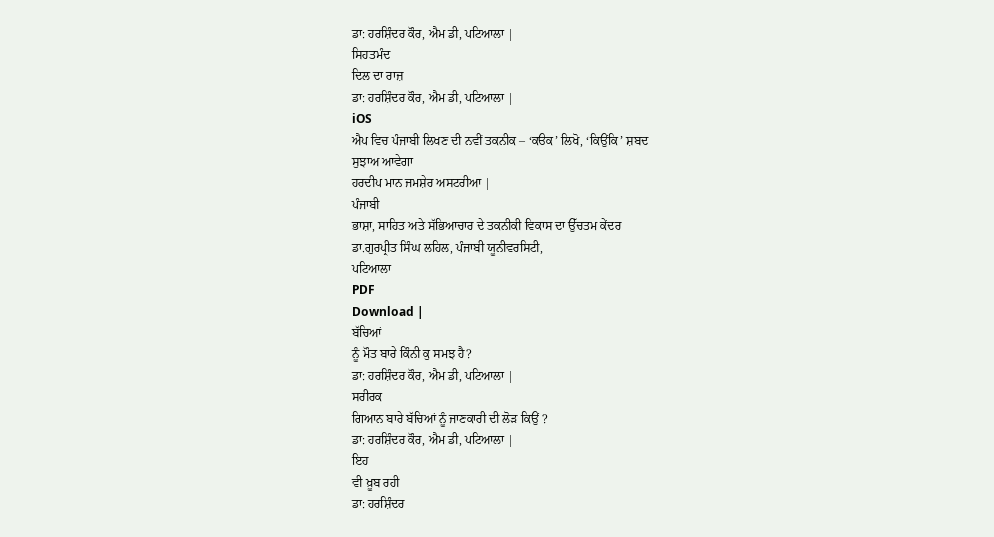ਡਾ: ਹਰਸ਼ਿੰਦਰ ਕੌਰ, ਐਮ ਡੀ, ਪਟਿਆਲਾ |
ਸਿਹਤਮੰਦ
ਦਿਲ ਦਾ ਰਾਜ਼
ਡਾ: ਹਰਸ਼ਿੰਦਰ ਕੌਰ, ਐਮ ਡੀ, ਪਟਿਆਲਾ |
iOS
ਐਪ ਵਿਚ ਪੰਜਾਬੀ ਲਿਖਣ ਦੀ ਨਵੀਂ ਤਕਨੀਕ – ‘ਕੳਕ’ ਲਿਖੋ, ‘ਕਿਉਂਕਿ’ ਸ਼ਬਦ
ਸੁਝਾਅ ਆਵੇਗਾ
ਹਰਦੀਪ ਮਾਨ ਜਮਸ਼ੇਰ ਅਸਟਰੀਆ |
ਪੰਜਾਬੀ
ਭਾਸ਼ਾ, ਸਾਹਿਤ ਅਤੇ ਸੱਭਿਆਚਾਰ ਦੇ ਤਕਨੀਕੀ ਵਿਕਾਸ ਦਾ ਉੱਚਤਮ ਕੇਂਦਰ
ਡਾ.ਗੁਰਪ੍ਰੀਤ ਸਿੰਘ ਲਹਿਲ, ਪੰਜਾਬੀ ਯੂਨੀਵਰਸਿਟੀ,
ਪਟਿਆਲਾ
PDF
Download |
ਬੱਚਿਆਂ
ਨੂੰ ਮੌਤ ਬਾਰੇ ਕਿੰਨੀ ਕੁ ਸਮਝ ਹੈ?
ਡਾ: ਹਰਸ਼ਿੰਦਰ ਕੌਰ, ਐਮ ਡੀ, ਪਟਿਆਲਾ |
ਸਰੀਰਕ
ਗਿਆਨ ਬਾਰੇ ਬੱਚਿਆਂ ਨੂੰ ਜਾਣਕਾਰੀ ਦੀ ਲੋੜ ਕਿਉਂ ?
ਡਾ: ਹਰਸ਼ਿੰਦਰ ਕੌਰ, ਐਮ ਡੀ, ਪਟਿਆਲਾ |
ਇਹ
ਵੀ ਖ਼ੂਬ ਰਹੀ
ਡਾ: ਹਰਸ਼ਿੰਦਰ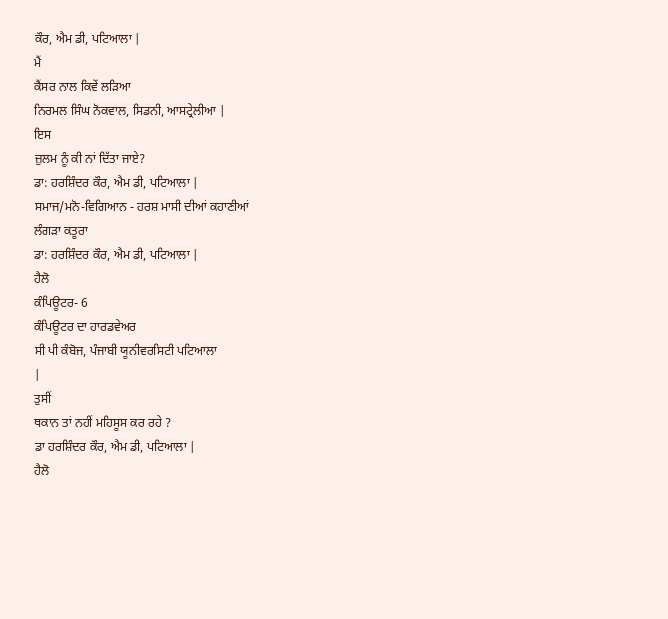ਕੌਰ, ਐਮ ਡੀ, ਪਟਿਆਲਾ |
ਮੈਂ
ਕੈਂਸਰ ਨਾਲ ਕਿਵੇਂ ਲੜਿਆ
ਨਿਰਮਲ ਸਿੰਘ ਨੋਕਵਾਲ, ਸਿਡਨੀ, ਆਸਟ੍ਰੇਲੀਆ |
ਇਸ
ਜ਼ੁਲਮ ਨੂੰ ਕੀ ਨਾਂ ਦਿੱਤਾ ਜਾਏ?
ਡਾ: ਹਰਸ਼ਿੰਦਰ ਕੌਰ, ਐਮ ਡੀ, ਪਟਿਆਲਾ |
ਸਮਾਜ/ਮਨੋ-ਵਿਗਿਆਨ - ਹਰਸ਼ ਮਾਸੀ ਦੀਆਂ ਕਹਾਣੀਆਂ
ਲੰਗੜਾ ਕਤੂਰਾ
ਡਾ: ਹਰਸ਼ਿੰਦਰ ਕੌਰ, ਐਮ ਡੀ, ਪਟਿਆਲਾ |
ਹੈਲੋ
ਕੰਪਿਊਟਰ- 6
ਕੰਪਿਊਟਰ ਦਾ ਹਾਰਡਵੇਅਰ
ਸੀ ਪੀ ਕੰਬੋਜ, ਪੰਜਾਬੀ ਯੂਨੀਵਰਸਿਟੀ ਪਟਿਆਲਾ
|
ਤੁਸੀਂ
ਥਕਾਨ ਤਾਂ ਨਹੀਂ ਮਹਿਸੂਸ ਕਰ ਰਹੇ ?
ਡਾ ਹਰਸ਼ਿੰਦਰ ਕੌਰ, ਐਮ ਡੀ, ਪਟਿਆਲਾ |
ਹੈਲੋ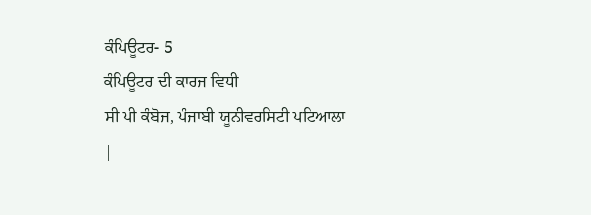ਕੰਪਿਊਟਰ- 5
ਕੰਪਿਊਟਰ ਦੀ ਕਾਰਜ ਵਿਧੀ
ਸੀ ਪੀ ਕੰਬੋਜ, ਪੰਜਾਬੀ ਯੂਨੀਵਰਸਿਟੀ ਪਟਿਆਲਾ
|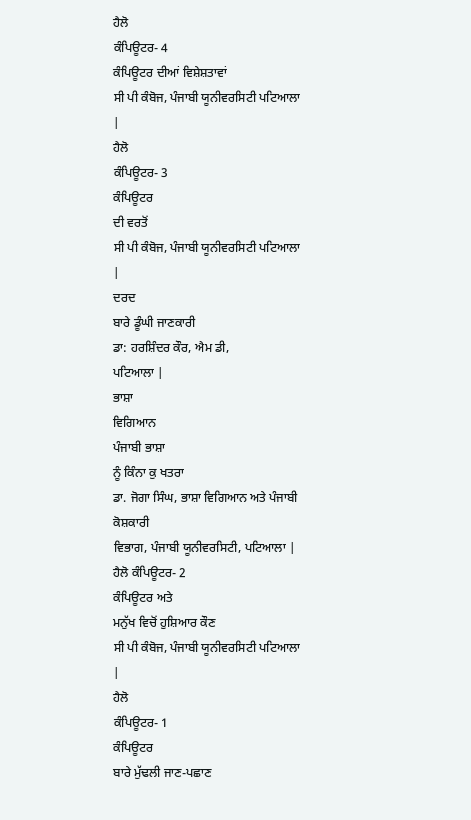ਹੈਲੋ
ਕੰਪਿਊਟਰ- 4
ਕੰਪਿਊਟਰ ਦੀਆਂ ਵਿਸ਼ੇਸ਼ਤਾਵਾਂ
ਸੀ ਪੀ ਕੰਬੋਜ, ਪੰਜਾਬੀ ਯੂਨੀਵਰਸਿਟੀ ਪਟਿਆਲਾ
|
ਹੈਲੋ
ਕੰਪਿਊਟਰ- 3
ਕੰਪਿਊਟਰ
ਦੀ ਵਰਤੋਂ
ਸੀ ਪੀ ਕੰਬੋਜ, ਪੰਜਾਬੀ ਯੂਨੀਵਰਸਿਟੀ ਪਟਿਆਲਾ
|
ਦਰਦ
ਬਾਰੇ ਡੂੰਘੀ ਜਾਣਕਾਰੀ
ਡਾ: ਹਰਸ਼ਿੰਦਰ ਕੌਰ, ਐਮ ਡੀ,
ਪਟਿਆਲਾ |
ਭਾਸ਼ਾ
ਵਿਗਿਆਨ
ਪੰਜਾਬੀ ਭਾਸ਼ਾ
ਨੂੰ ਕਿੰਨਾ ਕੁ ਖਤਰਾ
ਡਾ. ਜੋਗਾ ਸਿੰਘ, ਭਾਸ਼ਾ ਵਿਗਿਆਨ ਅਤੇ ਪੰਜਾਬੀ ਕੋਸ਼ਕਾਰੀ
ਵਿਭਾਗ, ਪੰਜਾਬੀ ਯੂਨੀਵਰਸਿਟੀ, ਪਟਿਆਲਾ |
ਹੈਲੋ ਕੰਪਿਊਟਰ- 2
ਕੰਪਿਊਟਰ ਅਤੇ
ਮਨੁੱਖ ਵਿਚੋਂ ਹੁਸ਼ਿਆਰ ਕੌਣ
ਸੀ ਪੀ ਕੰਬੋਜ, ਪੰਜਾਬੀ ਯੂਨੀਵਰਸਿਟੀ ਪਟਿਆਲਾ
|
ਹੈਲੋ
ਕੰਪਿਊਟਰ- 1
ਕੰਪਿਊਟਰ
ਬਾਰੇ ਮੁੱਢਲੀ ਜਾਣ-ਪਛਾਣ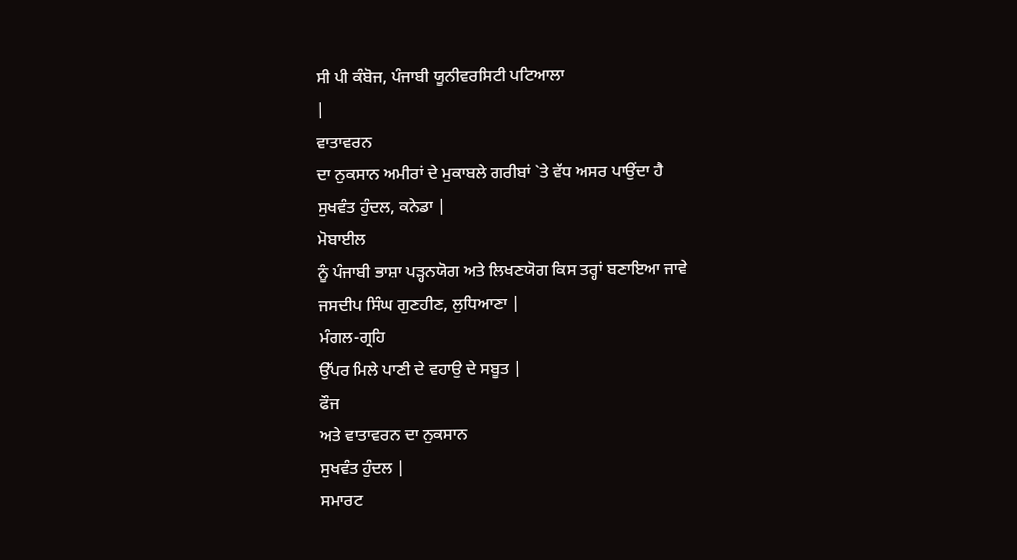ਸੀ ਪੀ ਕੰਬੋਜ, ਪੰਜਾਬੀ ਯੂਨੀਵਰਸਿਟੀ ਪਟਿਆਲਾ
|
ਵਾਤਾਵਰਨ
ਦਾ ਨੁਕਸਾਨ ਅਮੀਰਾਂ ਦੇ ਮੁਕਾਬਲੇ ਗਰੀਬਾਂ `ਤੇ ਵੱਧ ਅਸਰ ਪਾਉਂਦਾ ਹੈ
ਸੁਖਵੰਤ ਹੁੰਦਲ, ਕਨੇਡਾ |
ਮੋਬਾਈਲ
ਨੂੰ ਪੰਜਾਬੀ ਭਾਸ਼ਾ ਪੜ੍ਹਨਯੋਗ ਅਤੇ ਲਿਖਣਯੋਗ ਕਿਸ ਤਰ੍ਹਾਂ ਬਣਾਇਆ ਜਾਵੇ
ਜਸਦੀਪ ਸਿੰਘ ਗੁਣਹੀਣ, ਲੁਧਿਆਣਾ |
ਮੰਗਲ-ਗ੍ਰਹਿ
ਉੱਪਰ ਮਿਲੇ ਪਾਣੀ ਦੇ ਵਹਾਉ ਦੇ ਸਬੂਤ |
ਫੌਜ
ਅਤੇ ਵਾਤਾਵਰਨ ਦਾ ਨੁਕਸਾਨ
ਸੁਖਵੰਤ ਹੁੰਦਲ |
ਸਮਾਰਟ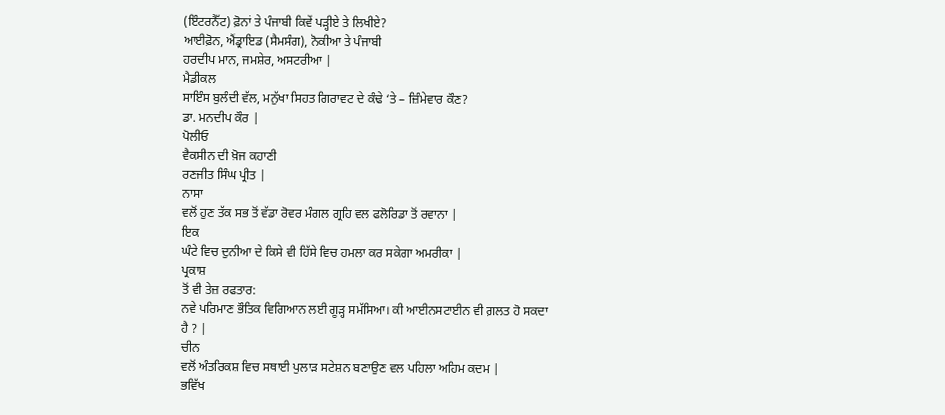(ਇੰਟਰਨੈੱਟ) ਫ਼ੋਨਾਂ ਤੇ ਪੰਜਾਬੀ ਕਿਵੇਂ ਪੜ੍ਹੀਏ ਤੇ ਲਿਖੀਏ?
ਆਈਫ਼ੋਨ, ਐਂਡ੍ਰਾਇਡ (ਸੈਮਸੰਗ), ਨੋਕੀਆ ਤੇ ਪੰਜਾਬੀ
ਹਰਦੀਪ ਮਾਨ, ਜਮਸ਼ੇਰ, ਅਸਟਰੀਆ |
ਮੈਡੀਕਲ
ਸਾਇੰਸ ਬੁਲੰਦੀ ਵੱਲ, ਮਨੁੱਖਾ ਸਿਹਤ ਗਿਰਾਵਟ ਦੇ ਕੰਢੇ ‘ਤੇ – ਜ਼ਿੰਮੇਵਾਰ ਕੌਣ?
ਡਾ. ਮਨਦੀਪ ਕੌਰ |
ਪੋਲੀਓ
ਵੈਕਸੀਨ ਦੀ ਖ਼ੋਜ ਕਹਾਣੀ
ਰਣਜੀਤ ਸਿੰਘ ਪ੍ਰੀਤ |
ਨਾਸਾ
ਵਲੋਂ ਹੁਣ ਤੱਕ ਸਭ ਤੋਂ ਵੱਡਾ ਰੋਵਰ ਮੰਗਲ ਗ੍ਰਹਿ ਵਲ ਫਲੋਰਿਡਾ ਤੋਂ ਰਵਾਨਾ |
ਇਕ
ਘੰਟੇ ਵਿਚ ਦੁਨੀਆ ਦੇ ਕਿਸੇ ਵੀ ਹਿੱਸੇ ਵਿਚ ਹਮਲਾ ਕਰ ਸਕੇਗਾ ਅਮਰੀਕਾ |
ਪ੍ਰਕਾਸ਼
ਤੋਂ ਵੀ ਤੇਜ਼ ਰਫਤਾਰ:
ਨਵੇ ਪਰਿਮਾਣ ਭੌਤਿਕ ਵਿਗਿਆਨ ਲਈ ਗੂੜ੍ਹ ਸਮੱਸਿਆ। ਕੀ ਆਈਨਸਟਾਈਨ ਵੀ ਗ਼ਲਤ ਹੋ ਸਕਦਾ
ਹੈ ? |
ਚੀਨ
ਵਲੋਂ ਅੰਤਰਿਕਸ਼ ਵਿਚ ਸਥਾਈ ਪੁਲਾੜ ਸਟੇਸ਼ਨ ਬਣਾਉਣ ਵਲ ਪਹਿਲਾ ਅਹਿਮ ਕਦਮ |
ਭਵਿੱਖ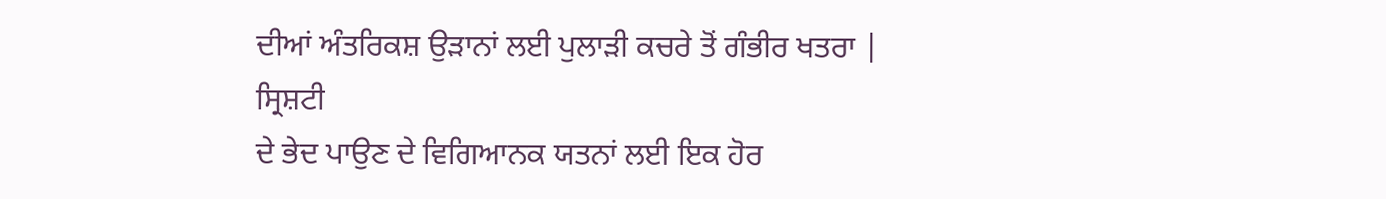ਦੀਆਂ ਅੰਤਰਿਕਸ਼ ਉੜਾਨਾਂ ਲਈ ਪੁਲਾੜੀ ਕਚਰੇ ਤੋਂ ਗੰਭੀਰ ਖਤਰਾ |
ਸ੍ਰਿਸ਼ਟੀ
ਦੇ ਭੇਦ ਪਾਉਣ ਦੇ ਵਿਗਿਆਨਕ ਯਤਨਾਂ ਲਈ ਇਕ ਹੋਰ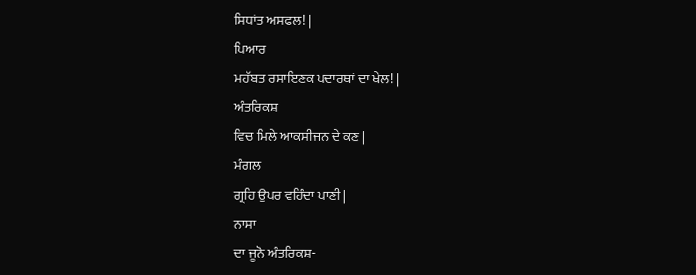ਸਿਧਾਂਤ ਅਸਫਲ! |
ਪਿਆਰ
ਮਹੱਬਤ ਰਸਾਇਣਕ ਪਦਾਰਥਾਂ ਦਾ ਖੇਲ! |
ਅੰਤਰਿਕਸ਼
ਵਿਚ ਮਿਲੇ ਆਕਸੀਜਨ ਦੇ ਕਣ |
ਮੰਗਲ
ਗ੍ਰਹਿ ਉਪਰ ਵਹਿੰਦਾ ਪਾਣੀ |
ਨਾਸਾ
ਦਾ ਜੂਨੋ ਅੰਤਰਿਕਸ਼-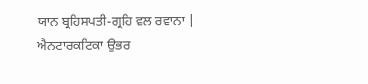ਯਾਨ ਬ੍ਰਹਿਸਪਤੀ-ਗ੍ਰਹਿ ਵਲ ਰਵਾਨਾ |
ਐਨਟਾਰਕਟਿਕਾ ਉਭਰ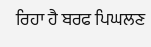ਰਿਹਾ ਹੈ ਬਰਫ ਪਿਘਲਣ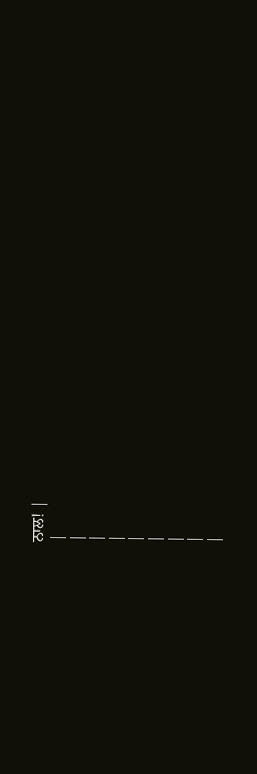ਨਾਲ! |
|
|
|
|
|
|
|
|
|